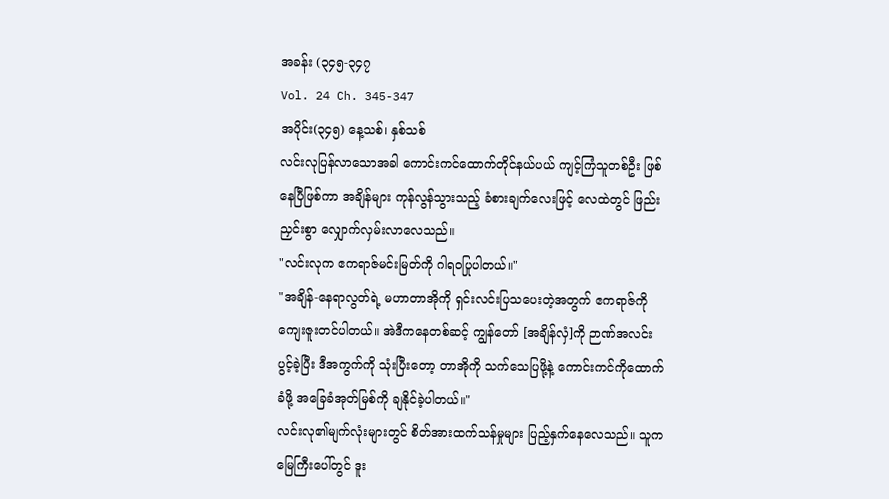အခန်း (၃၄၅-၃၄၇
Vol. 24 Ch. 345-347
အပိုင်း(၃၄၅) နေ့သစ်၊ နှစ်သစ်
လင်းလုပြန်လာသောအခါ ကောင်းကင်ထောက်တိုင်နယ်ပယ် ကျင့်ကြံသူတစ်ဦး ဖြစ်နေပြီဖြစ်ကာ အချိန်များ ကုန်လွန်သွားသည့် ခံစားချက်လေးဖြင့် လေထဲတွင် ဖြည်းညှင်းစွာ လျှောက်လှမ်းလာလေသည်။
"လင်းလုက ဧကရာဇ်မင်းမြတ်ကို ဂါရဝပြုပါတယ်။"
"အချိန်-နေရာလွတ်ရဲ့ မဟာတာအိုကို ရှင်းလင်းပြသပေးတဲ့အတွက် ဧကရာဇ်ကို ကျေးဇူးတင်ပါတယ်။ အဲဒီကနေတစ်ဆင့် ကျွန်တော် [အချိန်လှံ]ကို ဉာဏ်အလင်းပွင့်ခဲ့ပြီး ဒီအကွက်ကို သုံးပြီးတော့ တာအိုကို သက်သေပြဖို့နဲ့ ကောင်းကင်ကိုထောက်ခံဖို့ အခြေခံအုတ်မြစ်ကို ချနိုင်ခဲ့ပါတယ်။"
လင်းလု၏မျက်လုံးများတွင် စိတ်အားထက်သန်မှုများ ပြည့်နှက်နေလေသည်။ သူက မြေကြီးပေါ်တွင် ဒူး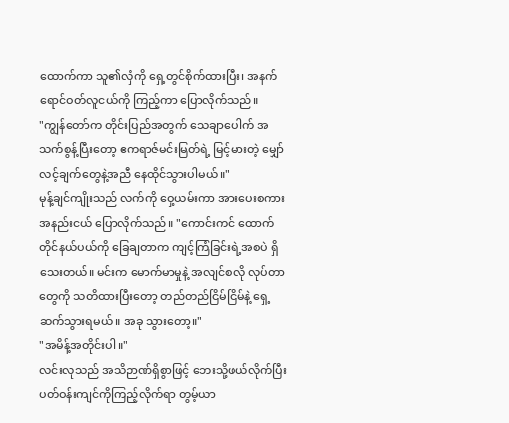ထောက်ကာ သူ၏လှံကို ရှေ့တွင်စိုက်ထားပြီး၊ အနက်ရောင်ဝတ်လူငယ်ကို ကြည့်ကာ ပြောလိုက်သည်။
"ကျွန်တော်က တိုင်းပြည်အတွက် သေချာပေါက် အသက်စွန့်ပြီးတော့ ဧကရာဇ်မင်းမြတ်ရဲ့ မြင့်မားတဲ့ မျှော်လင့်ချက်တွေနဲ့အညီ နေထိုင်သွားပါမယ်။"
မုန့်ချင်ကျိုးသည် လက်ကို ဝှေ့ယမ်းကာ အားပေးစကား အနည်းငယ် ပြောလိုက်သည်။ "ကောင်းကင် ထောက်တိုင်နယ်ပယ်ကို ခြေချတာက ကျင့်ကြံခြင်းရဲ့အစပဲ ရှိသေးတယ်။ မင်းက မောက်မာမှုနဲ့ အလျင်စလို လုပ်တာတွေကို သတိထားပြီးတော့ တည်တည်ငြိမ်ငြိမ်နဲ့ ရှေ့ဆက်သွားရမယ်။ အခု သွားတော့။"
"အမိန့်အတိုင်းပါ။"
လင်းလုသည် အသိဉာဏ်ရှိစွာဖြင့် ဘေးသို့ဖယ်လိုက်ပြီး ပတ်ဝန်းကျင်ကိုကြည့်လိုက်ရာ တွမ့်ယာ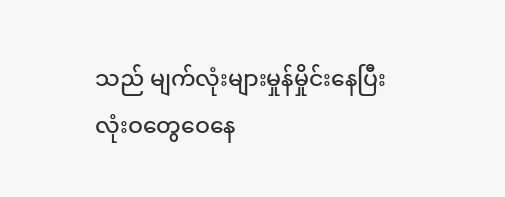သည် မျက်လုံးများမှုန်မှိုင်းနေပြီး လုံးဝတွေဝေနေ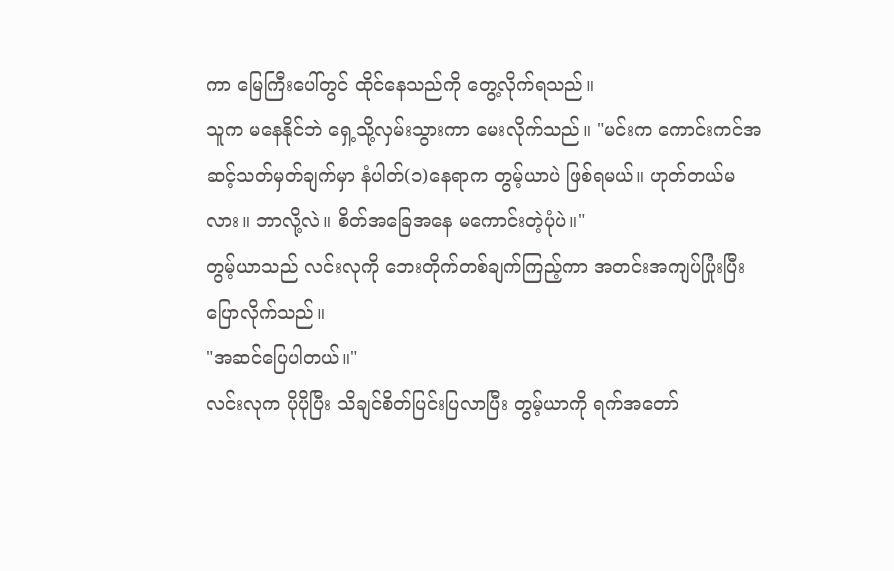ကာ မြေကြီးပေါ်တွင် ထိုင်နေသည်ကို တွေ့လိုက်ရသည်။
သူက မနေနိုင်ဘဲ ရှေ့သို့လှမ်းသွားကာ မေးလိုက်သည်။ "မင်းက ကောင်းကင်အဆင့်သတ်မှတ်ချက်မှာ နံပါတ်(၁)နေရာက တွမ့်ယာပဲ ဖြစ်ရမယ်။ ဟုတ်တယ်မလား။ ဘာလို့လဲ။ စိတ်အခြေအနေ မကောင်းတဲ့ပုံပဲ။"
တွမ့်ယာသည် လင်းလုကို ဘေးတိုက်တစ်ချက်ကြည့်ကာ အတင်းအကျပ်ပြုံးပြီး ပြောလိုက်သည်။
"အဆင်ပြေပါတယ်။"
လင်းလုက ပိုပိုပြီး သိချင်စိတ်ပြင်းပြလာပြီး တွမ့်ယာကို ရက်အတော်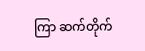ကြာ ဆက်တိုက်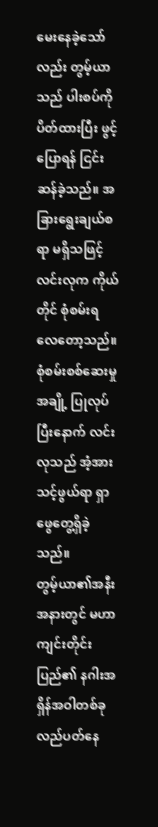မေးနေခဲ့သော်လည်း တွမ့်ယာသည် ပါးစပ်ကိုပိတ်ထားပြီး ဖွင့်ပြောရန် ငြင်းဆန်ခဲ့သည်။ အခြားရွေးချယ်စရာ မရှိသဖြင့် လင်းလုက ကိုယ်တိုင် စုံစမ်းရလေတော့သည်။
စုံစမ်းစစ်ဆေးမှုအချို့ ပြုလုပ်ပြီးနောက် လင်းလုသည် အံ့အားသင့်ဖွယ်ရာ ရှာဖွေတွေ့ရှိခဲ့သည်။
တွမ့်ယာ၏အနီးအနားတွင် မဟာကျင်းတိုင်းပြည်၏ နဂါးအရှိန်အဝါတစ်ခု လည်ပတ်နေ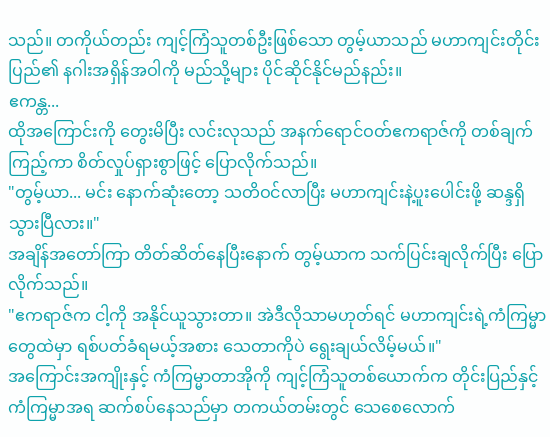သည်။ တကိုယ်တည်း ကျင့်ကြံသူတစ်ဦးဖြစ်သော တွမ့်ယာသည် မဟာကျင်းတိုင်းပြည်၏ နဂါးအရှိန်အဝါကို မည်သို့များ ပိုင်ဆိုင်နိုင်မည်နည်း။
ဧကန္တ...
ထိုအကြောင်းကို တွေးမိပြီး လင်းလုသည် အနက်ရောင်ဝတ်ဧကရာဇ်ကို တစ်ချက်ကြည့်ကာ စိတ်လှုပ်ရှားစွာဖြင့် ပြောလိုက်သည်။
"တွမ့်ယာ... မင်း နောက်ဆုံးတော့ သတိဝင်လာပြီး မဟာကျင်းနဲ့ပူးပေါင်းဖို့ ဆန္ဒရှိသွားပြီလား။"
အချိန်အတော်ကြာ တိတ်ဆိတ်နေပြီးနောက် တွမ့်ယာက သက်ပြင်းချလိုက်ပြီး ပြောလိုက်သည်။
"ဧကရာဇ်က ငါ့ကို အနိုင်ယူသွားတာ။ အဲဒီလိုသာမဟုတ်ရင် မဟာကျင်းရဲ့ကံကြမ္မာတွေထဲမှာ ရစ်ပတ်ခံရမယ့်အစား သေတာကိုပဲ ရွေးချယ်လိမ့်မယ်။"
အကြောင်းအကျိုးနှင့် ကံကြမ္မာတာအိုကို ကျင့်ကြံသူတစ်ယောက်က တိုင်းပြည်နှင့် ကံကြမ္မာအရ ဆက်စပ်နေသည်မှာ တကယ်တမ်းတွင် သေစေလောက်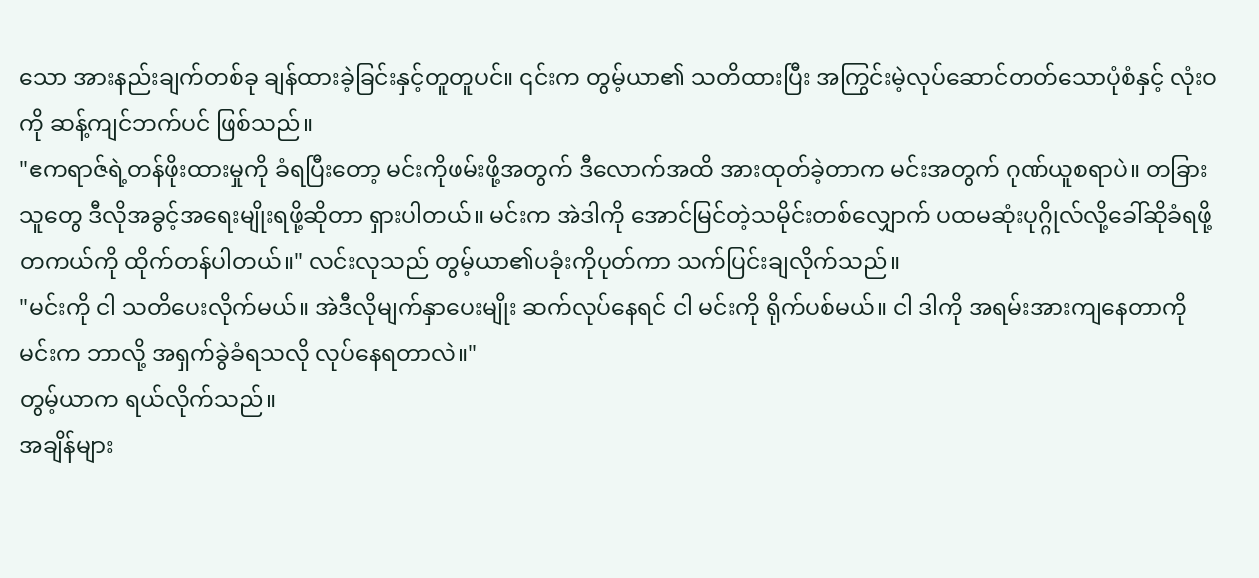သော အားနည်းချက်တစ်ခု ချန်ထားခဲ့ခြင်းနှင့်တူတူပင်။ ၎င်းက တွမ့်ယာ၏ သတိထားပြီး အကြွင်းမဲ့လုပ်ဆောင်တတ်သောပုံစံနှင့် လုံးဝကို ဆန့်ကျင်ဘက်ပင် ဖြစ်သည်။
"ဧကရာဇ်ရဲ့တန်ဖိုးထားမှုကို ခံရပြီးတော့ မင်းကိုဖမ်းဖို့အတွက် ဒီလောက်အထိ အားထုတ်ခဲ့တာက မင်းအတွက် ဂုဏ်ယူစရာပဲ။ တခြားသူတွေ ဒီလိုအခွင့်အရေးမျိုးရဖို့ဆိုတာ ရှားပါတယ်။ မင်းက အဲဒါကို အောင်မြင်တဲ့သမိုင်းတစ်လျှောက် ပထမဆုံးပုဂ္ဂိုလ်လို့ခေါ်ဆိုခံရဖို့ တကယ်ကို ထိုက်တန်ပါတယ်။" လင်းလုသည် တွမ့်ယာ၏ပခုံးကိုပုတ်ကာ သက်ပြင်းချလိုက်သည်။
"မင်းကို ငါ သတိပေးလိုက်မယ်။ အဲဒီလိုမျက်နှာပေးမျိုး ဆက်လုပ်နေရင် ငါ မင်းကို ရိုက်ပစ်မယ်။ ငါ ဒါကို အရမ်းအားကျနေတာကို မင်းက ဘာလို့ အရှက်ခွဲခံရသလို လုပ်နေရတာလဲ။"
တွမ့်ယာက ရယ်လိုက်သည်။
အချိန်များ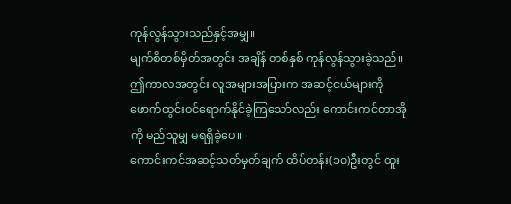ကုန်လွန်သွားသည်နှင့်အမျှ။
မျက်စိတစ်မှိတ်အတွင်း အချိန် တစ်နှစ် ကုန်လွန်သွားခဲ့သည်။
ဤကာလအတွင်း လူအများအပြားက အဆင့်ငယ်များကို ဖောက်ထွင်းဝင်ရောက်နိုင်ခဲ့ကြသော်လည်း ကောင်းကင်တာအိုကို မည်သူမျှ မရရှိခဲ့ပေ။
ကောင်းကင်အဆင့်သတ်မှတ်ချက် ထိပ်တန်း(၁၀)ဦးတွင် ထူး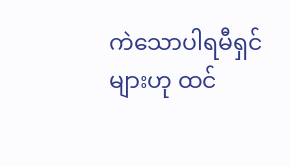ကဲသောပါရမီရှင်များဟု ထင်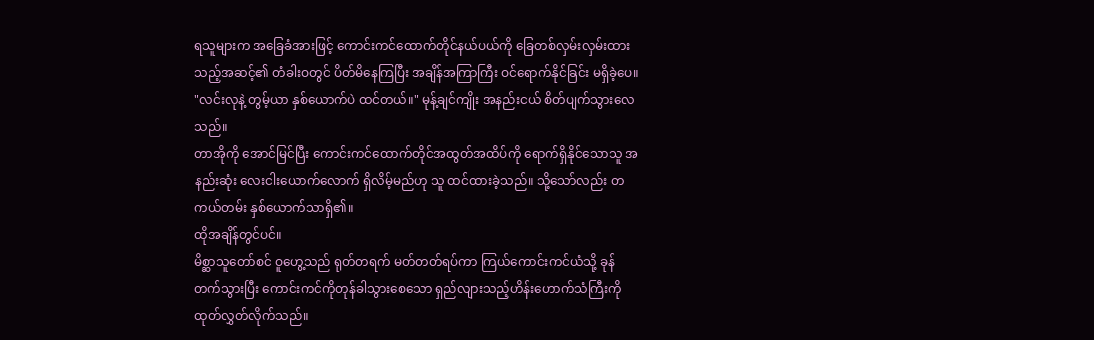ရသူများက အခြေခံအားဖြင့် ကောင်းကင်ထောက်တိုင်နယ်ပယ်ကို ခြေတစ်လှမ်းလှမ်းထားသည့်အဆင့်၏ တံခါးဝတွင် ပိတ်မိနေကြပြီး အချိန်အကြာကြီး ဝင်ရောက်နိုင်ခြင်း မရှိခဲ့ပေ။
"လင်းလုနဲ့ တွမ့်ယာ နှစ်ယောက်ပဲ ထင်တယ်။" မုန့်ချင်ကျိုး အနည်းငယ် စိတ်ပျက်သွားလေသည်။
တာအိုကို အောင်မြင်ပြီး ကောင်းကင်ထောက်တိုင်အထွတ်အထိပ်ကို ရောက်ရှိနိုင်သောသူ အနည်းဆုံး လေးငါးယောက်လောက် ရှိလိမ့်မည်ဟု သူ ထင်ထားခဲ့သည်။ သို့သော်လည်း တကယ်တမ်း နှစ်ယောက်သာရှိ၏။
ထိုအချိန်တွင်ပင်။
မိစ္ဆာသူတော်စင် ဝူဟွေ့သည် ရုတ်တရက် မတ်တတ်ရပ်ကာ ကြယ်ကောင်းကင်ယံသို့ ခုန်တက်သွားပြီး ကောင်းကင်ကိုတုန်ခါသွားစေသော ရှည်လျားသည့်ဟိန်းဟောက်သံကြီးကို ထုတ်လွှတ်လိုက်သည်။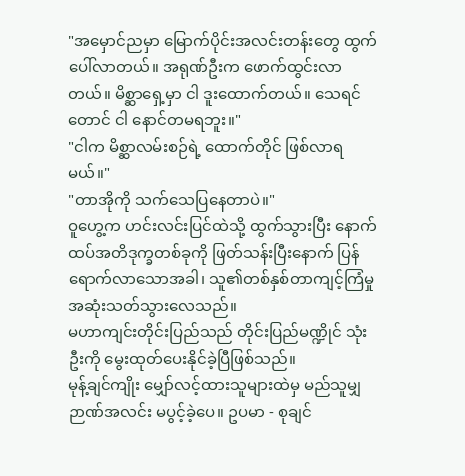"အမှောင်ညမှာ မြောက်ပိုင်းအလင်းတန်းတွေ ထွက်ပေါ်လာတယ်။ အရုဏ်ဦးက ဖောက်ထွင်းလာတယ်။ မိစ္ဆာရှေ့မှာ ငါ ဒူးထောက်တယ်။ သေရင်တောင် ငါ နောင်တမရဘူး။"
"ငါက မိစ္ဆာလမ်းစဉ်ရဲ့ ထောက်တိုင် ဖြစ်လာရမယ်။"
"တာအိုကို သက်သေပြနေတာပဲ။"
ဝူဟွေ့က ဟင်းလင်းပြင်ထဲသို့ ထွက်သွားပြီး နောက်ထပ်အတိဒုက္ခတစ်ခုကို ဖြတ်သန်းပြီးနောက် ပြန်ရောက်လာသောအခါ၊ သူ၏တစ်နှစ်တာကျင့်ကြံမှု အဆုံးသတ်သွားလေသည်။
မဟာကျင်းတိုင်းပြည်သည် တိုင်းပြည်မဏ္ဍိုင် သုံးဦးကို မွေးထုတ်ပေးနိုင်ခဲ့ပြီဖြစ်သည်။
မုန့်ချင်ကျိုး မျှော်လင့်ထားသူများထဲမှ မည်သူမျှ ဉာဏ်အလင်း မပွင့်ခဲ့ပေ။ ဥပမာ - စုချင်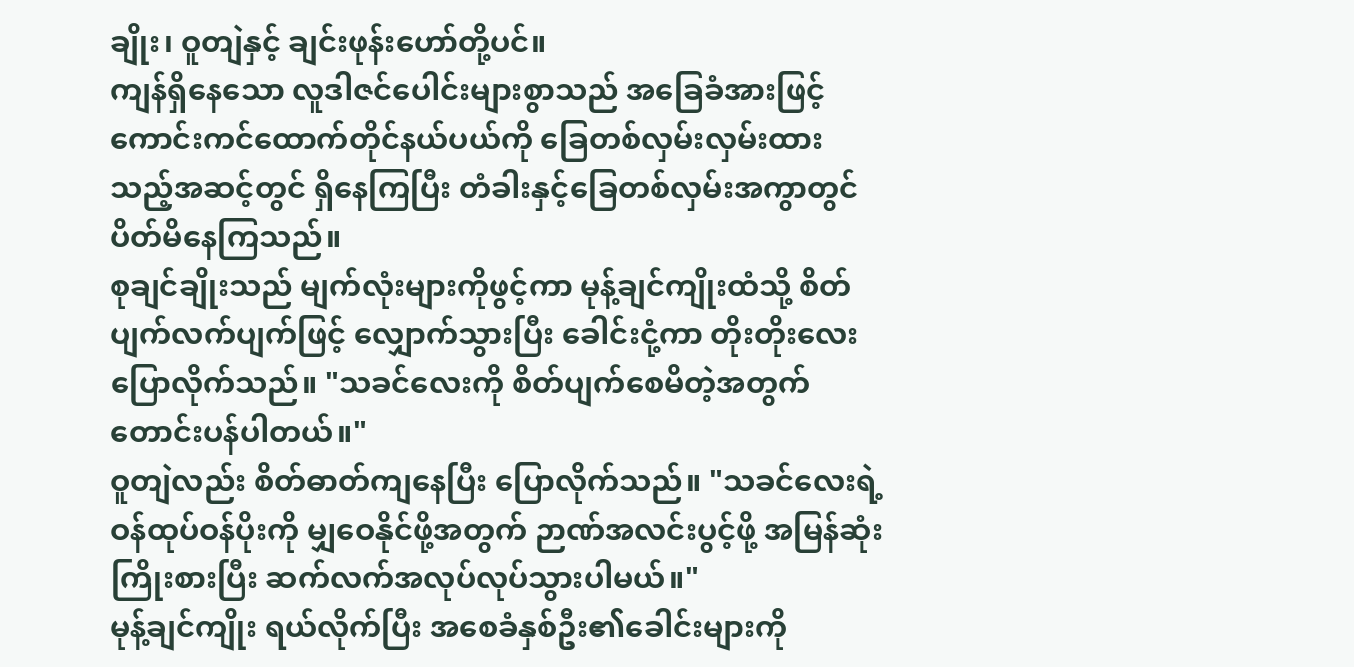ချိုး၊ ဝူတျဲနှင့် ချင်းဖုန်းဟော်တို့ပင်။
ကျန်ရှိနေသော လူဒါဇင်ပေါင်းများစွာသည် အခြေခံအားဖြင့် ကောင်းကင်ထောက်တိုင်နယ်ပယ်ကို ခြေတစ်လှမ်းလှမ်းထားသည့်အဆင့်တွင် ရှိနေကြပြီး တံခါးနှင့်ခြေတစ်လှမ်းအကွာတွင် ပိတ်မိနေကြသည်။
စုချင်ချိုးသည် မျက်လုံးများကိုဖွင့်ကာ မုန့်ချင်ကျိုးထံသို့ စိတ်ပျက်လက်ပျက်ဖြင့် လျှောက်သွားပြီး ခေါင်းငုံ့ကာ တိုးတိုးလေး ပြောလိုက်သည်။ "သခင်လေးကို စိတ်ပျက်စေမိတဲ့အတွက် တောင်းပန်ပါတယ်။"
ဝူတျဲလည်း စိတ်ဓာတ်ကျနေပြီး ပြောလိုက်သည်။ "သခင်လေးရဲ့ ဝန်ထုပ်ဝန်ပိုးကို မျှဝေနိုင်ဖို့အတွက် ဉာဏ်အလင်းပွင့်ဖို့ အမြန်ဆုံးကြိုးစားပြီး ဆက်လက်အလုပ်လုပ်သွားပါမယ်။"
မုန့်ချင်ကျိုး ရယ်လိုက်ပြီး အစေခံနှစ်ဦး၏ခေါင်းများကို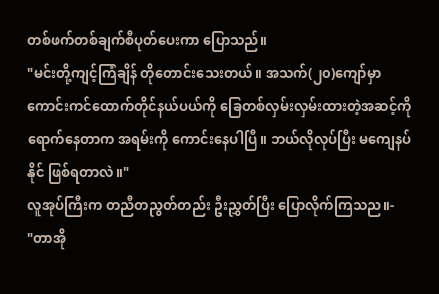တစ်ဖက်တစ်ချက်စီပုတ်ပေးကာ ပြောသည်။
"မင်းတို့ကျင့်ကြံချိန် တိုတောင်းသေးတယ်။ အသက်(၂၀)ကျော်မှာ ကောင်းကင်ထောက်တိုင်နယ်ပယ်ကို ခြေတစ်လှမ်းလှမ်းထားတဲ့အဆင့်ကို ရောက်နေတာက အရမ်းကို ကောင်းနေပါပြီ။ ဘယ်လိုလုပ်ပြီး မကျေနပ်နိုင် ဖြစ်ရတာလဲ။"
လူအုပ်ကြီးက တညီတညွတ်တည်း ဦးညွှတ်ပြီး ပြောလိုက်ကြသည။-
"တာအို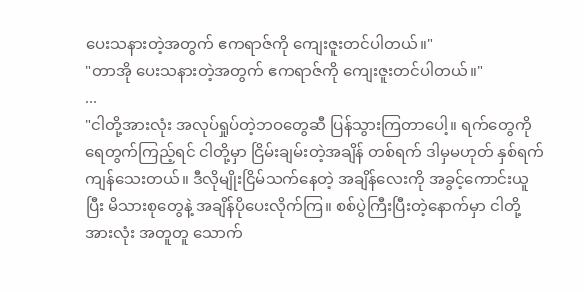ပေးသနားတဲ့အတွက် ဧကရာဇ်ကို ကျေးဇူးတင်ပါတယ်။"
"တာအို ပေးသနားတဲ့အတွက် ဧကရာဇ်ကို ကျေးဇူးတင်ပါတယ်။"
...
"ငါတို့အားလုံး အလုပ်ရှုပ်တဲ့ဘဝတွေဆီ ပြန်သွားကြတာပေါ့။ ရက်တွေကို ရေတွက်ကြည့်ရင် ငါတို့မှာ ငြိမ်းချမ်းတဲ့အချိန် တစ်ရက် ဒါမှမဟုတ် နှစ်ရက် ကျန်သေးတယ်။ ဒီလိုမျိုးငြိမ်သက်နေတဲ့ အချိန်လေးကို အခွင့်ကောင်းယူပြီး မိသားစုတွေနဲ့ အချိန်ပိုပေးလိုက်ကြ။ စစ်ပွဲကြီးပြီးတဲ့နောက်မှာ ငါတို့အားလုံး အတူတူ သောက်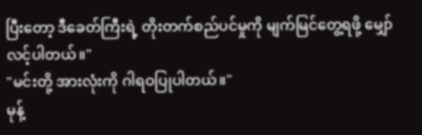ပြီးတော့ ဒီခေတ်ကြီးရဲ့ တိုးတက်စည်ပင်မှုကို မျက်မြင်တွေ့ရဖို့ မျှော်လင့်ပါတယ်။"
"မင်းတို့ အားလုံးကို ဂါရဝပြုပါတယ်။"
မုန့်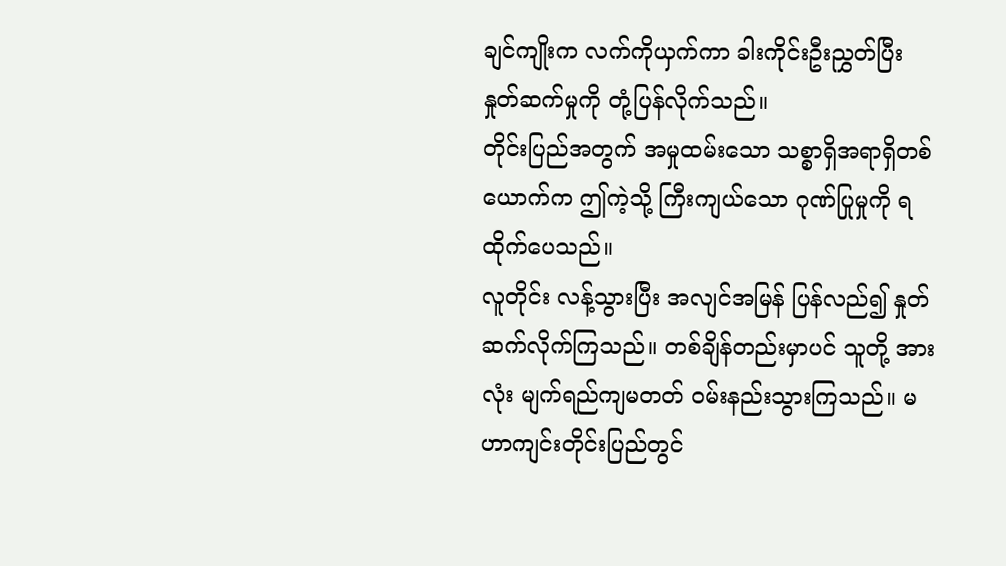ချင်ကျိုးက လက်ကိုယှက်ကာ ခါးကိုင်းဦးညွှတ်ပြီး နှုတ်ဆက်မှုကို တုံ့ပြန်လိုက်သည်။
တိုင်းပြည်အတွက် အမှုထမ်းသော သစ္စာရှိအရာရှိတစ်ယောက်က ဤကဲ့သို့ ကြီးကျယ်သော ဂုဏ်ပြုမှုကို ရထိုက်ပေသည်။
လူတိုင်း လန့်သွားပြီး အလျင်အမြန် ပြန်လည်၍ နှုတ်ဆက်လိုက်ကြသည်။ တစ်ချိန်တည်းမှာပင် သူတို့ အားလုံး မျက်ရည်ကျမတတ် ဝမ်းနည်းသွားကြသည်။ မဟာကျင်းတိုင်းပြည်တွင်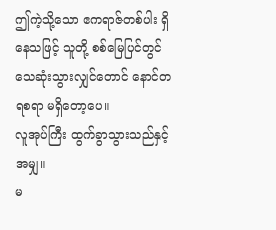ဤကဲ့သို့သော ဧကရာဇ်တစ်ပါး ရှိနေသဖြင့် သူတို့ စစ်မြေပြင်တွင် သေဆုံးသွားလျှင်တောင် နောင်တရစရာ မရှိတော့ပေ။
လူအုပ်ကြီး ထွက်ခွာသွားသည်နှင့်အမျှ။
မ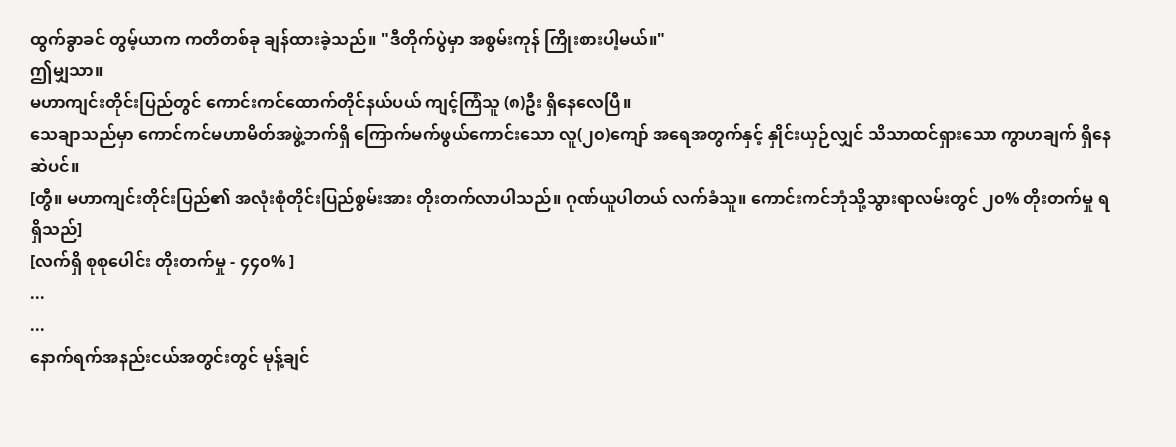ထွက်ခွာခင် တွမ့်ယာက ကတိတစ်ခု ချန်ထားခဲ့သည်။ "ဒီတိုက်ပွဲမှာ အစွမ်းကုန် ကြိုးစားပါ့မယ်။"
ဤမျှသာ။
မဟာကျင်းတိုင်းပြည်တွင် ကောင်းကင်ထောက်တိုင်နယ်ပယ် ကျင့်ကြံသူ (၈)ဦး ရှိနေလေပြီ။
သေချာသည်မှာ ကောင်ကင်မဟာမိတ်အဖွဲ့ဘက်ရှိ ကြောက်မက်ဖွယ်ကောင်းသော လူ(၂၀)ကျော် အရေအတွက်နှင့် နှိုင်းယှဉ်လျှင် သိသာထင်ရှားသော ကွာဟချက် ရှိနေဆဲပင်။
[တွီ။ မဟာကျင်းတိုင်းပြည်၏ အလုံးစုံတိုင်းပြည်စွမ်းအား တိုးတက်လာပါသည်။ ဂုဏ်ယူပါတယ် လက်ခံသူ။ ကောင်းကင်ဘုံသို့သွားရာလမ်းတွင် ၂၀% တိုးတက်မှု ရရှိသည်]
[လက်ရှိ စုစုပေါင်း တိုးတက်မှု - ၄၄၀% ]
...
...
နောက်ရက်အနည်းငယ်အတွင်းတွင် မုန့်ချင်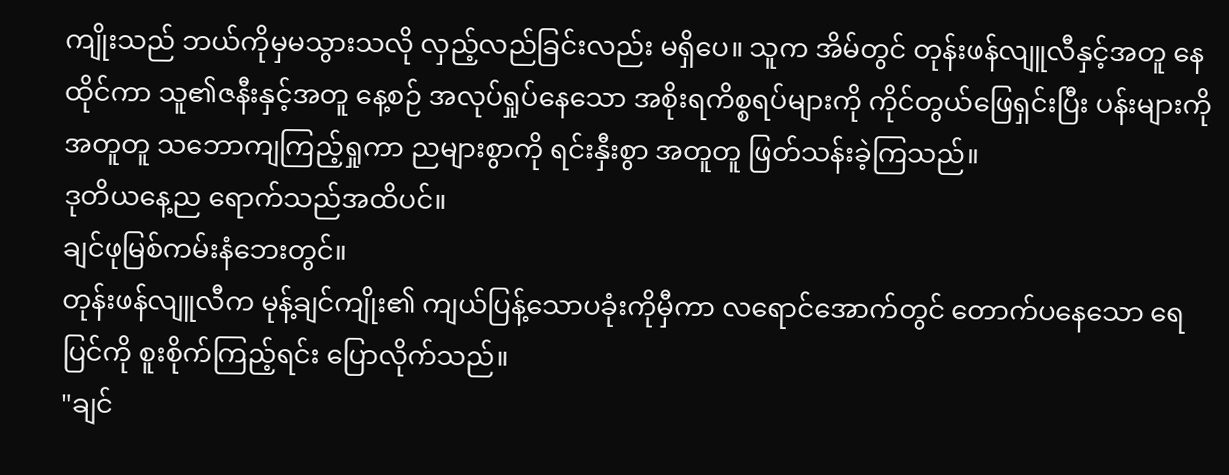ကျိုးသည် ဘယ်ကိုမှမသွားသလို လှည့်လည်ခြင်းလည်း မရှိပေ။ သူက အိမ်တွင် တုန်းဖန်လျူလီနှင့်အတူ နေထိုင်ကာ သူ၏ဇနီးနှင့်အတူ နေ့စဉ် အလုပ်ရှုပ်နေသော အစိုးရကိစ္စရပ်များကို ကိုင်တွယ်ဖြေရှင်းပြီး ပန်းများကို အတူတူ သဘောကျကြည့်ရှုကာ ညများစွာကို ရင်းနှီးစွာ အတူတူ ဖြတ်သန်းခဲ့ကြသည်။
ဒုတိယနေ့ည ရောက်သည်အထိပင်။
ချင်ဖုမြစ်ကမ်းနံဘေးတွင်။
တုန်းဖန်လျူလီက မုန့်ချင်ကျိုး၏ ကျယ်ပြန့်သောပခုံးကိုမှီကာ လရောင်အောက်တွင် တောက်ပနေသော ရေပြင်ကို စူးစိုက်ကြည့်ရင်း ပြောလိုက်သည်။
"ချင်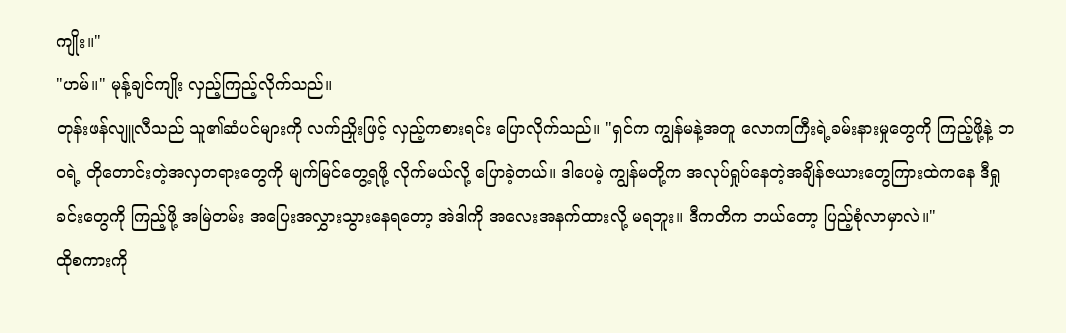ကျိုး။"
"ဟမ်။" မုန့်ချင်ကျိုး လှည့်ကြည့်လိုက်သည်။
တုန်းဖန်လျူလီသည် သူ၏ဆံပင်များကို လက်ညှိုးဖြင့် လှည့်ကစားရင်း ပြောလိုက်သည်။ "ရှင်က ကျွန်မနဲ့အတူ လောကကြီးရဲ့ခမ်းနားမှုတွေကို ကြည့်ဖို့နဲ့ ဘဝရဲ့ တိုတောင်းတဲ့အလှတရားတွေကို မျက်မြင်တွေ့ရဖို့ လိုက်မယ်လို့ ပြောခဲ့တယ်။ ဒါပေမဲ့ ကျွန်မတို့က အလုပ်ရှုပ်နေတဲ့အချိန်ဇယားတွေကြားထဲကနေ ဒီရှုခင်းတွေကို ကြည့်ဖို့ အမြဲတမ်း အပြေးအလွှားသွားနေရတော့ အဲဒါကို အလေးအနက်ထားလို့ မရဘူး။ ဒီကတိက ဘယ်တော့ ပြည့်စုံလာမှာလဲ။"
ထိုစကားကို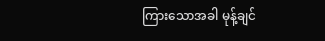ကြားသောအခါ မုန့်ချင်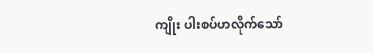ကျိုး ပါးစပ်ဟလိုက်သော်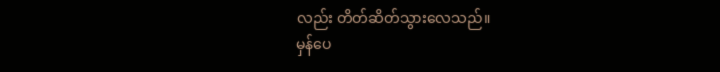လည်း တိတ်ဆိတ်သွားလေသည်။
မှန်ပေ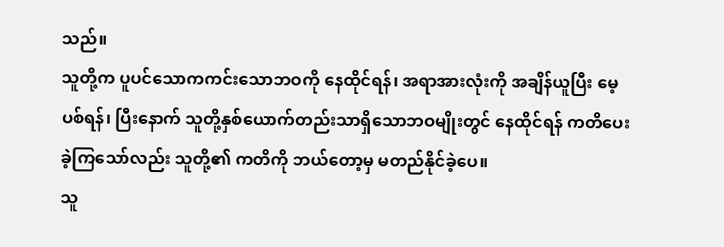သည်။
သူတို့က ပူပင်သောကကင်းသောဘဝကို နေထိုင်ရန်၊ အရာအားလုံးကို အချိန်ယူပြီး မေ့ပစ်ရန်၊ ပြီးနောက် သူတို့နှစ်ယောက်တည်းသာရှိသောဘဝမျိုးတွင် နေထိုင်ရန် ကတိပေးခဲ့ကြသော်လည်း သူတို့၏ ကတိကို ဘယ်တော့မှ မတည်နိုင်ခဲ့ပေ။
သူ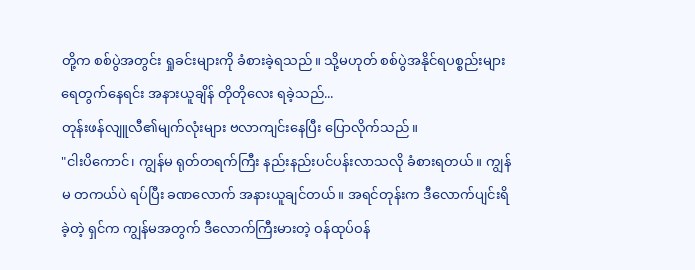တို့က စစ်ပွဲအတွင်း ရှုခင်းများကို ခံစားခဲ့ရသည်။ သို့မဟုတ် စစ်ပွဲအနိုင်ရပစ္စည်းများ ရေတွက်နေရင်း အနားယူချိန် တိုတိုလေး ရခဲ့သည်...
တုန်းဖန်လျူလီ၏မျက်လုံးများ ဗလာကျင်းနေပြီး ပြောလိုက်သည်။
"ငါးပိကောင်၊ ကျွန်မ ရုတ်တရက်ကြီး နည်းနည်းပင်ပန်းလာသလို ခံစားရတယ်။ ကျွန်မ တကယ်ပဲ ရပ်ပြီး ခဏလောက် အနားယူချင်တယ်။ အရင်တုန်းက ဒီလောက်ပျင်းရိခဲ့တဲ့ ရှင်က ကျွန်မအတွက် ဒီလောက်ကြီးမားတဲ့ ဝန်ထုပ်ဝန်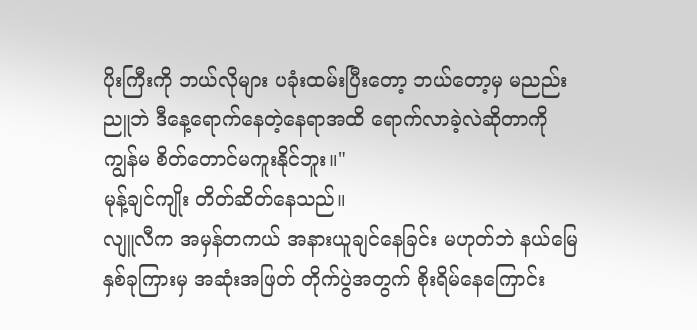ပိုးကြီးကို ဘယ်လိုများ ပခုံးထမ်းပြီးတော့ ဘယ်တော့မှ မညည်းညူဘဲ ဒီနေ့ရောက်နေတဲ့နေရာအထိ ရောက်လာခဲ့လဲဆိုတာကို ကျွန်မ စိတ်တောင်မကူးနိုင်ဘူး။"
မုန့်ချင်ကျိုး တိတ်ဆိတ်နေသည်။
လျူလီက အမှန်တကယ် အနားယူချင်နေခြင်း မဟုတ်ဘဲ နယ်မြေနှစ်ခုကြားမှ အဆုံးအဖြတ် တိုက်ပွဲအတွက် စိုးရိမ်နေကြောင်း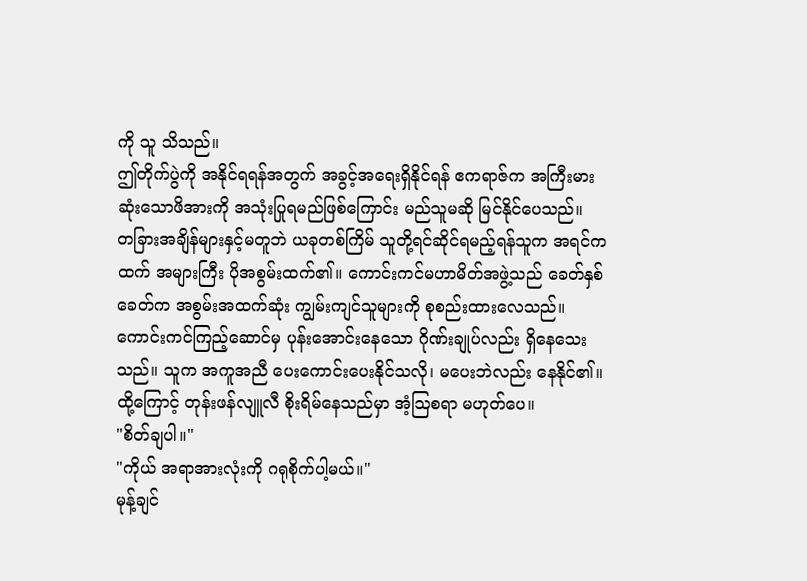ကို သူ သိသည်။
ဤတိုက်ပွဲကို အနိုင်ရရန်အတွက် အခွင့်အရေးရှိနိုင်ရန် ဧကရာဇ်က အကြီးမားဆုံးသောဖိအားကို အသုံးပြုရမည်ဖြစ်ကြောင်း မည်သူမဆို မြင်နိုင်ပေသည်။
တခြားအချိန်များနှင့်မတူဘဲ ယခုတစ်ကြိမ် သူတို့ရင်ဆိုင်ရမည့်ရန်သူက အရင်ကထက် အများကြီး ပိုအစွမ်းထက်၏။ ကောင်းကင်မဟာမိတ်အဖွဲ့သည် ခေတ်နှစ်ခေတ်က အစွမ်းအထက်ဆုံး ကျွမ်းကျင်သူများကို စုစည်းထားလေသည်။
ကောင်းကင်ကြည့်ဆောင်မှ ပုန်းအောင်းနေသော ဂိုဏ်းချုပ်လည်း ရှိနေသေးသည်။ သူက အကူအညီ ပေးကောင်းပေးနိုင်သလို၊ မပေးဘဲလည်း နေနိုင်၏။ ထို့ကြောင့် တုန်းဖန်လျူလီ စိုးရိမ်နေသည်မှာ အံ့သြစရာ မဟုတ်ပေ။
"စိတ်ချပါ။"
"ကိုယ် အရာအားလုံးကို ဂရုစိုက်ပါ့မယ်။"
မုန့်ချင်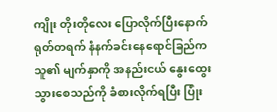ကျိုး တိုးတိုလေး ပြောလိုက်ပြီးနောက် ရုတ်တရက် နံနက်ခင်းနေရောင်ခြည်က သူ၏ မျက်နှာကို အနည်းငယ် နွေးထွေးသွားစေသည်ကို ခံစားလိုက်ရပြီး ပြုံး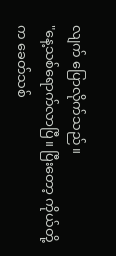လျက် ပြောလိုက်သည်။
"နေ့သစ်ရောက်လာပြီ။ ပြီးတော့ ကိုယ်တို့က ခေတ်သစ်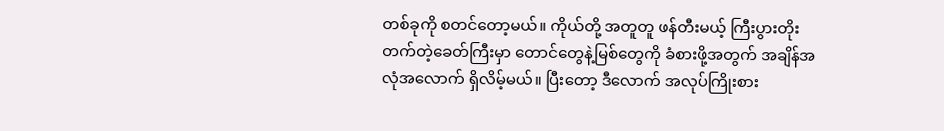တစ်ခုကို စတင်တော့မယ်။ ကိုယ်တို့ အတူတူ ဖန်တီးမယ့် ကြီးပွားတိုးတက်တဲ့ခေတ်ကြီးမှာ တောင်တွေနဲ့မြစ်တွေကို ခံစားဖို့အတွက် အချိန်အလုံအလောက် ရှိလိမ့်မယ်။ ပြီးတော့ ဒီလောက် အလုပ်ကြိုးစား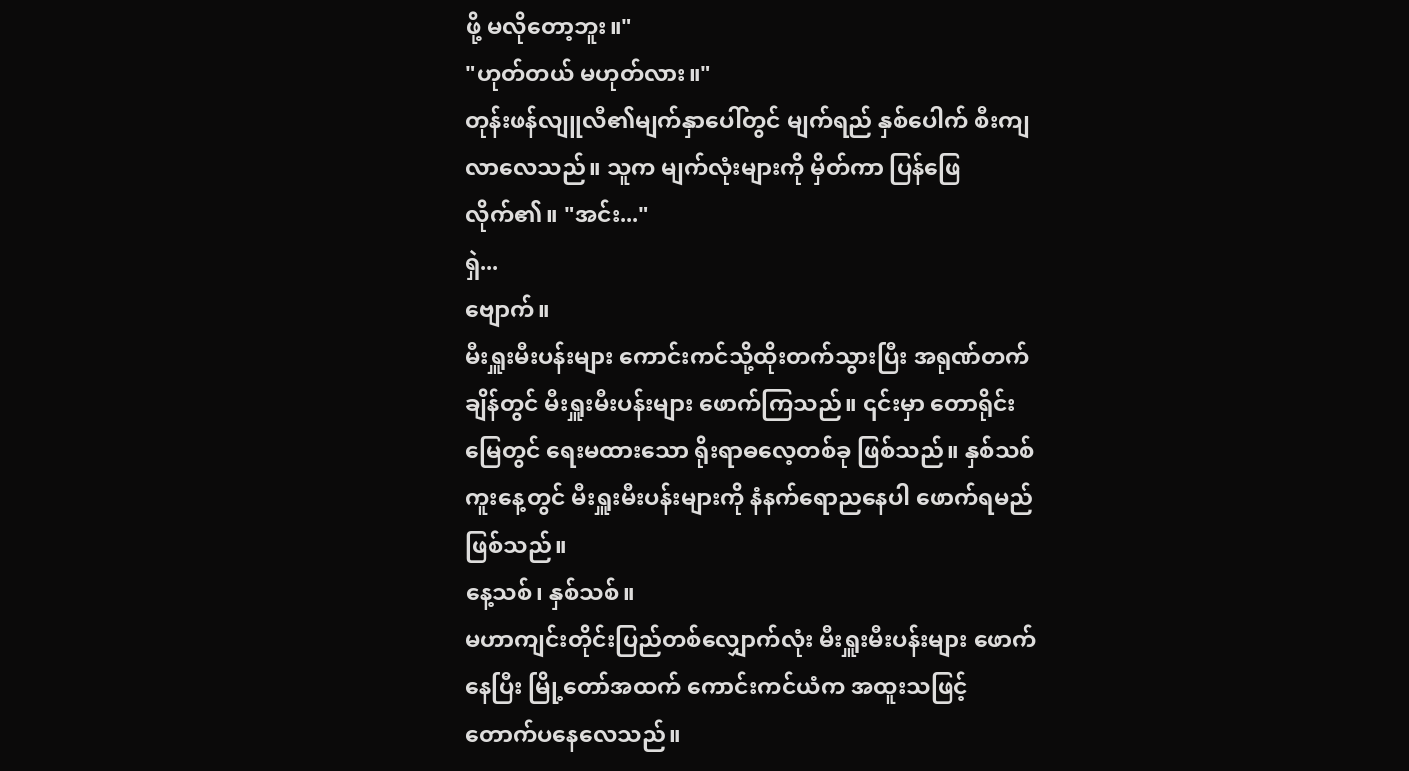ဖို့ မလိုတော့ဘူး။"
"ဟုတ်တယ် မဟုတ်လား။"
တုန်းဖန်လျူလီ၏မျက်နှာပေါ်တွင် မျက်ရည် နှစ်ပေါက် စီးကျလာလေသည်။ သူက မျက်လုံးများကို မှိတ်ကာ ပြန်ဖြေလိုက်၏။ "အင်း..."
ရှဲ...
ဗျောက်။
မီးရှူးမီးပန်းများ ကောင်းကင်သို့ထိုးတက်သွားပြီး အရုဏ်တက်ချိန်တွင် မီးရှူးမီးပန်းများ ဖောက်ကြသည်။ ၎င်းမှာ တောရိုင်းမြေတွင် ရေးမထားသော ရိုးရာဓလေ့တစ်ခု ဖြစ်သည်။ နှစ်သစ်ကူးနေ့တွင် မီးရှူးမီးပန်းများကို နံနက်ရောညနေပါ ဖောက်ရမည် ဖြစ်သည်။
နေ့သစ်၊ နှစ်သစ်။
မဟာကျင်းတိုင်းပြည်တစ်လျှောက်လုံး မီးရှူးမီးပန်းများ ဖောက်နေပြီး မြို့တော်အထက် ကောင်းကင်ယံက အထူးသဖြင့် တောက်ပနေလေသည်။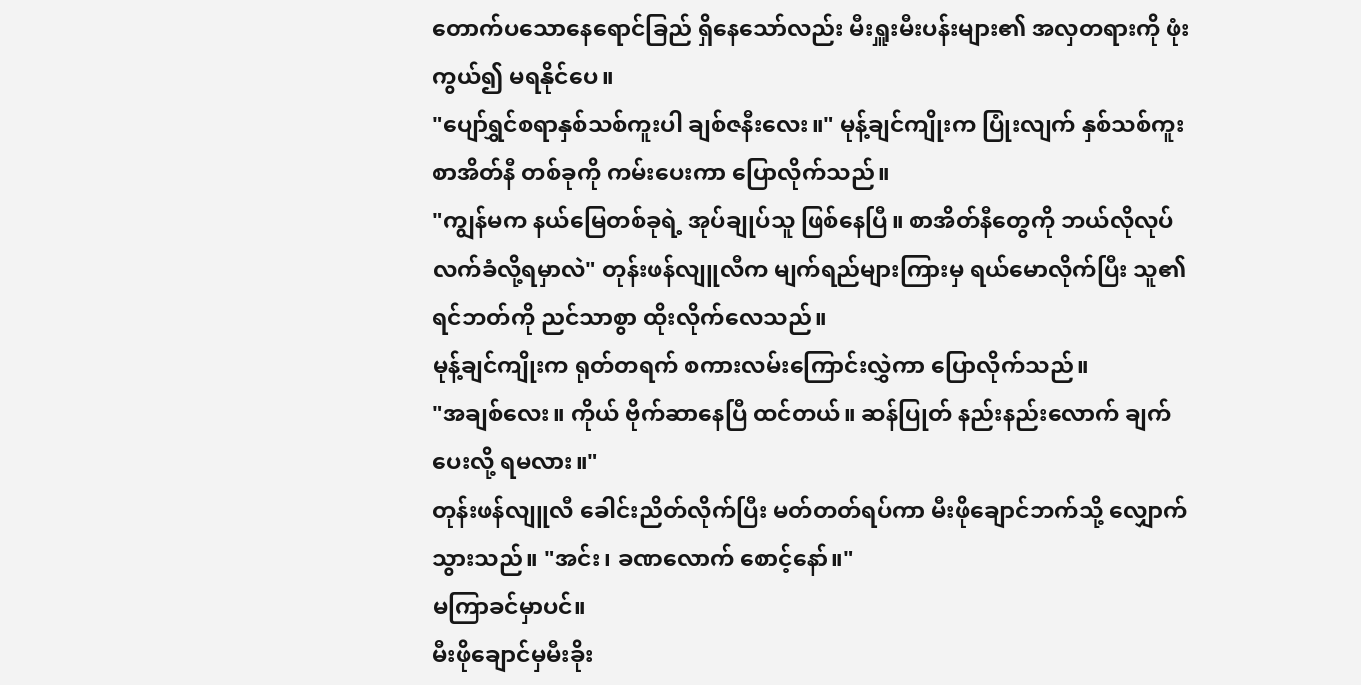တောက်ပသောနေရောင်ခြည် ရှိနေသော်လည်း မီးရှူးမီးပန်းများ၏ အလှတရားကို ဖုံးကွယ်၍ မရနိုင်ပေ။
"ပျော်ရွှင်စရာနှစ်သစ်ကူးပါ ချစ်ဇနီးလေး။" မုန့်ချင်ကျိုးက ပြုံးလျက် နှစ်သစ်ကူး စာအိတ်နီ တစ်ခုကို ကမ်းပေးကာ ပြောလိုက်သည်။
"ကျွန်မက နယ်မြေတစ်ခုရဲ့ အုပ်ချုပ်သူ ဖြစ်နေပြီ။ စာအိတ်နီတွေကို ဘယ်လိုလုပ် လက်ခံလို့ရမှာလဲ" တုန်းဖန်လျူလီက မျက်ရည်များကြားမှ ရယ်မောလိုက်ပြီး သူ၏ရင်ဘတ်ကို ညင်သာစွာ ထိုးလိုက်လေသည်။
မုန့်ချင်ကျိုးက ရုတ်တရက် စကားလမ်းကြောင်းလွှဲကာ ပြောလိုက်သည်။
"အချစ်လေး။ ကိုယ် ဗိုက်ဆာနေပြီ ထင်တယ်။ ဆန်ပြုတ် နည်းနည်းလောက် ချက်ပေးလို့ ရမလား။"
တုန်းဖန်လျူလီ ခေါင်းညိတ်လိုက်ပြီး မတ်တတ်ရပ်ကာ မီးဖိုချောင်ဘက်သို့ လျှောက်သွားသည်။ "အင်း၊ ခဏလောက် စောင့်နော်။"
မကြာခင်မှာပင်။
မီးဖိုချောင်မှမီးခိုး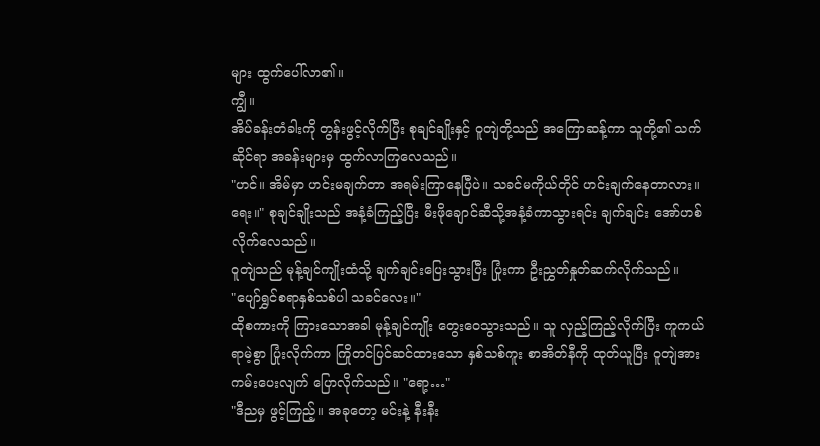များ ထွက်ပေါ်လာ၏။
ကျွီ။
အိပ်ခန်းတံခါးကို တွန်းဖွင့်လိုက်ပြီး စုချင်ချိုးနှင့် ဝူတျဲတို့သည် အကြောဆန့်ကာ သူတို့၏ သက်ဆိုင်ရာ အခန်းများမှ ထွက်လာကြလေသည်။
"ဟင်။ အိမ်မှာ ဟင်းမချက်တာ အရမ်းကြာနေပြီပဲ။ သခင်မကိုယ်တိုင် ဟင်းချက်နေတာလား။ ရေး။" စုချင်ချိုးသည် အနံ့ခံကြည့်ပြီး မီးဖိုချောင်ဆီသို့အနံ့ခံကာသွားရင်း ချက်ချင်း အော်ဟစ်လိုက်လေသည်။
ဝူတျဲသည် မုန့်ချင်ကျိုးထံသို့ ချက်ချင်းပြေးသွားပြီး ပြုံးကာ ဦးညွှတ်နှုတ်ဆက်လိုက်သည်။
"ပျော်ရွှင်စရာနှစ်သစ်ပါ သခင်လေး။"
ထိုစကားကို ကြားသောအခါ မုန့်ချင်ကျိုး တွေးဝေသွားသည်။ သူ လှည့်ကြည့်လိုက်ပြီး ကူကယ်ရာမဲ့စွာ ပြုံးလိုက်ကာ ကြိုတင်ပြင်ဆင်ထားသော နှစ်သစ်ကူး စာအိတ်နီကို ထုတ်ယူပြီး ဝူတျဲအား ကမ်းပေးလျက် ပြောလိုက်သည်။ "ရော့…"
"ဒီညမှ ဖွင့်ကြည့်။ အခုတော့ မင်းနဲ့ နီးနီး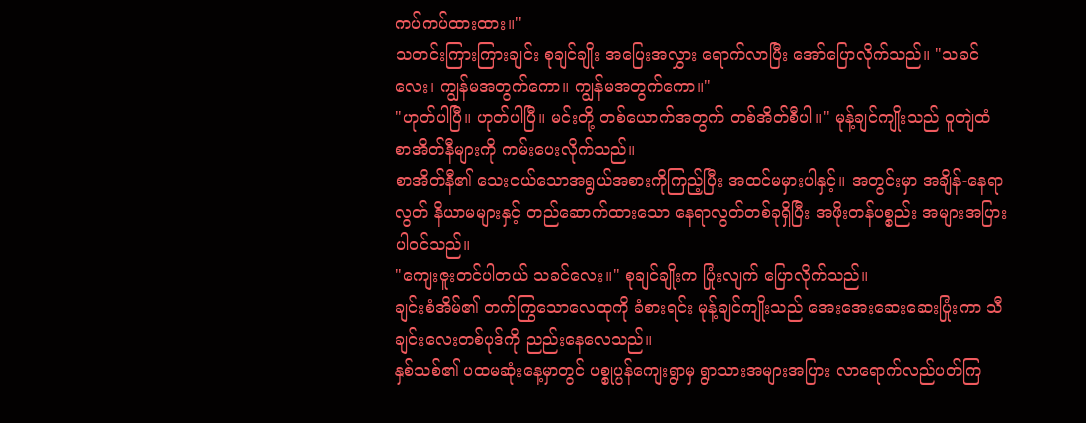ကပ်ကပ်ထားထား။"
သတင်းကြားကြားချင်း စုချင်ချိုး အပြေးအလွှား ရောက်လာပြီး အော်ပြောလိုက်သည်။ "သခင်လေး၊ ကျွန်မအတွက်ကော။ ကျွန်မအတွက်ကော။"
"ဟုတ်ပါပြီ။ ဟုတ်ပါပြီ။ မင်းတို့ တစ်ယောက်အတွက် တစ်အိတ်စီပါ။" မုန့်ချင်ကျိုးသည် ဝူတျဲထံ စာအိတ်နီများကို ကမ်းပေးလိုက်သည်။
စာအိတ်နီ၏ သေးငယ်သောအရွယ်အစားကိုကြည့်ပြီး အထင်မမှားပါနှင့်။ အတွင်းမှာ အချိန်-နေရာလွတ် နိယာမများနှင့် တည်ဆောက်ထားသော နေရာလွတ်တစ်ခုရှိပြီး အဖိုးတန်ပစ္စည်း အများအပြား ပါဝင်သည်။
"ကျေးဇူးတင်ပါတယ် သခင်လေး။" စုချင်ချိုးက ပြုံးလျက် ပြောလိုက်သည်။
ချင်းစံအိမ်၏ တက်ကြွသောလေထုကို ခံစားရင်း မုန့်ချင်ကျိုးသည် အေးအေးဆေးဆေးပြုံးကာ သီချင်းလေးတစ်ပုဒ်ကို ညည်းနေလေသည်။
နှစ်သစ်၏ ပထမဆုံးနေ့မှာတွင် ပစ္စုပ္ပန်ကျေးရွာမှ ရွာသားအများအပြား လာရောက်လည်ပတ်ကြ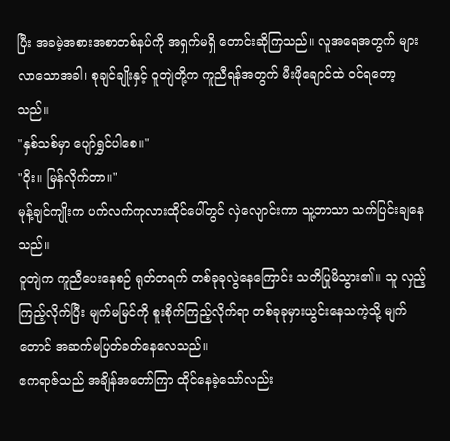ပြီး အခမဲ့အစားအစာတစ်နပ်ကို အရှက်မရှိ တောင်းဆိုကြသည်။ လူအရေအတွက် များလာသောအခါ၊ စုချင်ချိုးနှင့် ဝူတျဲတို့က ကူညီရန်အတွက် မီးဖိုချောင်ထဲ ဝင်ရတော့သည်။
"နှစ်သစ်မှာ ပျော်ရွှင်ပါစေ။"
"ဝိုး။ မြန်လိုက်တာ။"
မုန့်ချင်ကျိုးက ပက်လက်ကုလားထိုင်ပေါ်တွင် လှဲလျောင်းကာ သူ့ဘာသာ သက်ပြင်းချနေသည်။
ဝူတျဲက ကူညီပေးနေစဉ် ရုတ်တရက် တစ်ခုခုလွဲနေကြောင်း သတိပြုမိသွား၏။ သူ လှည့်ကြည့်လိုက်ပြီး မျက်မမြင်ကို စူးစိုက်ကြည့်လိုက်ရာ တစ်ခုခုမှားယွင်းနေသကဲ့သို့ မျက်တောင် အဆက်မပြတ်ခတ်နေလေသည်။
ဧကရာဇ်သည် အချိန်အတော်ကြာ ထိုင်နေခဲ့သော်လည်း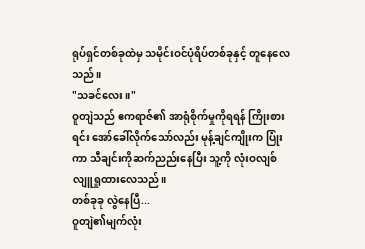ရုပ်ရှင်တစ်ခုထဲမှ သမိုင်းဝင်ပုံရိပ်တစ်ခုနှင့် တူနေလေသည်။
"သခင်လေး။"
ဝူတျဲသည် ဧကရာဇ်၏ အာရုံစိုက်မှုကိုရရန် ကြိုးစားရင်း အော်ခေါ်လိုက်သော်လည်း မုန့်ချင်ကျိုးက ပြုံးကာ သီချင်းကိုဆက်ညည်းနေပြီး သူ့ကို လုံးဝလျစ်လျူရှုထားလေသည်။
တစ်ခုခု လွဲနေပြီ...
ဝူတျဲ၏မျက်လုံး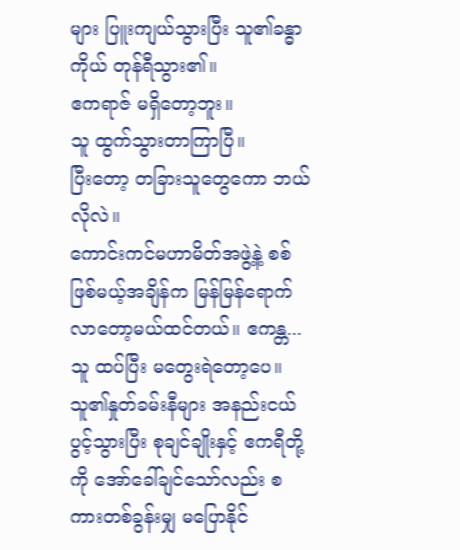များ ပြူးကျယ်သွားပြီး သူ၏ခန္ဓာကိုယ် တုန်ရီသွား၏။
ဧကရာဇ် မရှိတော့ဘူး။
သူ ထွက်သွားတာကြာပြီ။
ပြီးတော့ တခြားသူတွေကော ဘယ်လိုလဲ။
ကောင်းကင်မဟာမိတ်အဖွဲ့နဲ့ စစ်ဖြစ်မယ့်အချိန်က မြန်မြန်ရောက်လာတော့မယ်ထင်တယ်။ ဧကန္တ...
သူ ထပ်ပြီး မတွေးရဲတော့ပေ။ သူ၏နှုတ်ခမ်းနီများ အနည်းငယ် ပွင့်သွားပြီး စုချင်ချိုးနှင့် ဧကရီတို့ကို အော်ခေါ်ချင်သော်လည်း စကားတစ်ခွန်းမျှ မပြောနိုင်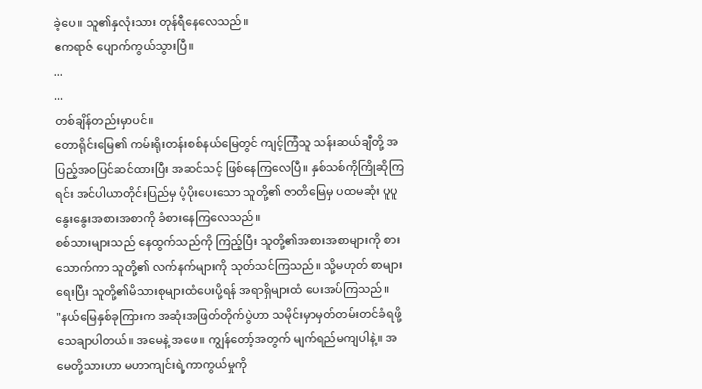ခဲ့ပေ။ သူ၏နှလုံးသား တုန်ရီနေလေသည်။
ဧကရာဇ် ပျောက်ကွယ်သွားပြီ။
...
...
တစ်ချိန်တည်းမှာပင်။
တောရိုင်းမြေ၏ ကမ်းရိုးတန်းစစ်နယ်မြေတွင် ကျင့်ကြံသူ သန်းဆယ်ချီတို့ အပြည့်အဝပြင်ဆင်ထားပြီး အဆင်သင့် ဖြစ်နေကြလေပြီ။ နှစ်သစ်ကိုကြိုဆိုကြရင်း အင်ပါယာတိုင်းပြည်မှ ပံ့ပိုးပေးသော သူတို့၏ ဇာတိမြေမှ ပထမဆုံး ပူပူနွေးနွေးအစားအစာကို ခံစားနေကြလေသည်။
စစ်သားများသည် နေထွက်သည်ကို ကြည့်ပြီး သူတို့၏အစားအစာများကို စားသောက်ကာ သူတို့၏ လက်နက်များကို သုတ်သင်ကြသည်။ သို့မဟုတ် စာများရေးပြီး သူတို့၏မိသားစုများထံပေးပို့ရန် အရာရှိများထံ ပေးအပ်ကြသည်။
"နယ်မြေနှစ်ခုကြားက အဆုံးအဖြတ်တိုက်ပွဲဟာ သမိုင်းမှာမှတ်တမ်းတင်ခံရဖို့ သေချာပါတယ်။ အမေနဲ့ အဖေ။ ကျွန်တော့်အတွက် မျက်ရည်မကျပါနဲ့။ အမေတို့သားဟာ မဟာကျင်းရဲ့ကာကွယ်မှုကို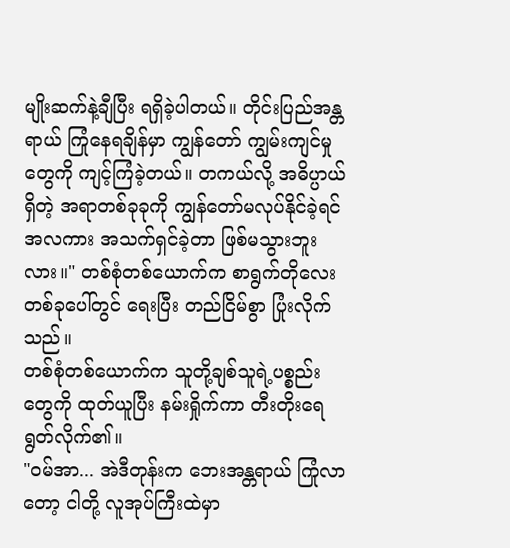မျိုးဆက်နဲ့ချီပြီး ရရှိခဲ့ပါတယ်။ တိုင်းပြည်အန္တရာယ် ကြုံနေရချိန်မှာ ကျွန်တော် ကျွမ်းကျင်မှုတွေကို ကျင့်ကြံခဲ့တယ်။ တကယ်လို့ အဓိပ္ပာယ်ရှိတဲ့ အရာတစ်ခုခုကို ကျွန်တော်မလုပ်နိုင်ခဲ့ရင် အလကား အသက်ရှင်ခဲ့တာ ဖြစ်မသွားဘူးလား။" တစ်စုံတစ်ယောက်က စာရွက်တိုလေးတစ်ခုပေါ်တွင် ရေးပြီး တည်ငြိမ်စွာ ပြုံးလိုက်သည်။
တစ်စုံတစ်ယောက်က သူတို့ချစ်သူရဲ့ပစ္စည်းတွေကို ထုတ်ယူပြီး နမ်းရှိုက်ကာ တီးတိုးရေရွတ်လိုက်၏။
"ဝမ်အာ... အဲဒီတုန်းက ဘေးအန္တရာယ် ကြုံလာတော့ ငါတို့ လူအုပ်ကြီးထဲမှာ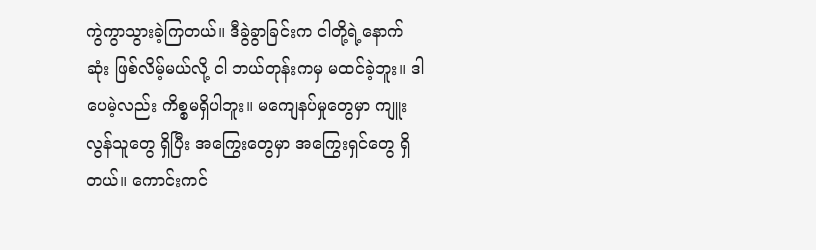ကွဲကွာသွားခဲ့ကြတယ်။ ဒီခွဲခွာခြင်းက ငါတို့ရဲ့နောက်ဆုံး ဖြစ်လိမ့်မယ်လို့ ငါ ဘယ်တုန်းကမှ မထင်ခဲ့ဘူး။ ဒါပေမဲ့လည်း ကိစ္စမရှိပါဘူး။ မကျေနပ်မှုတွေမှာ ကျူးလွန်သူတွေ ရှိပြီး အကြွေးတွေမှာ အကြွေးရှင်တွေ ရှိတယ်။ ကောင်းကင်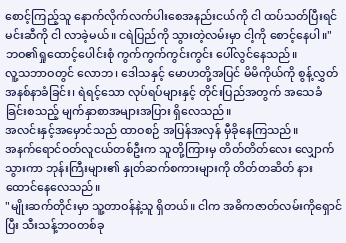စောင့်ကြည့်သူ နောက်လိုက်လက်ပါးစေအနည်းငယ်ကို ငါ ထပ်သတ်ပြီးရင် မင်းဆီကို ငါ လာခဲ့မယ်။ ငရဲပြည်ကို သွားတဲ့လမ်းမှာ ငါ့ကို စောင့်နေပါ။"
ဘဝ၏ရှုထောင့်ပေါင်းစုံ ကွက်ကွက်ကွင်းကွင်း ပေါ်လွင်နေသည်။
လူ့သဘာဝတွင် လောဘ၊ ဒေါသနှင့် မောဟတို့အပြင် မိမိကိုယ်ကို စွန့်လွှတ်အနစ်နာခံခြင်း၊ ရဲရင့်သော လုပ်ရပ်များနှင့် တိုင်းပြည်အတွက် အသေခံခြင်းစသည့် မျက်နှာစာအများအပြား ရှိလေသည်။
အလင်းနှင့်အမှောင်သည် ထာဝစဉ် အပြန်အလှန် မှီခိုနေကြသည်။
အနက်ရောင်ဝတ်လူငယ်တစ်ဦးက သူတို့ကြားမှ တိတ်တိတ်လေး လျှောက်သွားကာ ဘုန်းကြီးများ၏ နှုတ်ဆက်စကားများကို တိတ်တဆိတ် နားထောင်နေလေသည်။
"မျိုးဆက်တိုင်းမှာ သူ့တာဝန်နဲ့သူ ရှိတယ်။ ငါက အဓိကဇာတ်လမ်းကိုရှောင်ပြီး သီးသန့်ဘဝတစ်ခု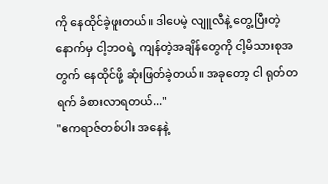ကို နေထိုင်ခဲ့ဖူးတယ်။ ဒါပေမဲ့ လျူလီနဲ့ တွေ့ပြီးတဲ့နောက်မှ ငါ့ဘဝရဲ့ ကျန်တဲ့အချိန်တွေကို ငါ့မိသားစုအတွက် နေထိုင်ဖို့ ဆုံးဖြတ်ခဲ့တယ်။ အခုတော့ ငါ ရုတ်တရက် ခံစားလာရတယ်..."
"ဧကရာဇ်တစ်ပါး အနေနဲ့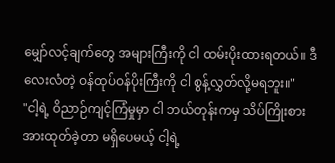မျှော်လင့်ချက်တွေ အများကြီးကို ငါ ထမ်းပိုးထားရတယ်။ ဒီလေးလံတဲ့ ဝန်ထုပ်ဝန်ပိုးကြီးကို ငါ စွန့်လွှတ်လို့မရဘူး။"
"ငါ့ရဲ့ ဝိညာဉ်ကျင့်ကြံမှုမှာ ငါ ဘယ်တုန်းကမှ သိပ်ကြိုးစားအားထုတ်ခဲ့တာ မရှိပေမယ့် ငါ့ရဲ့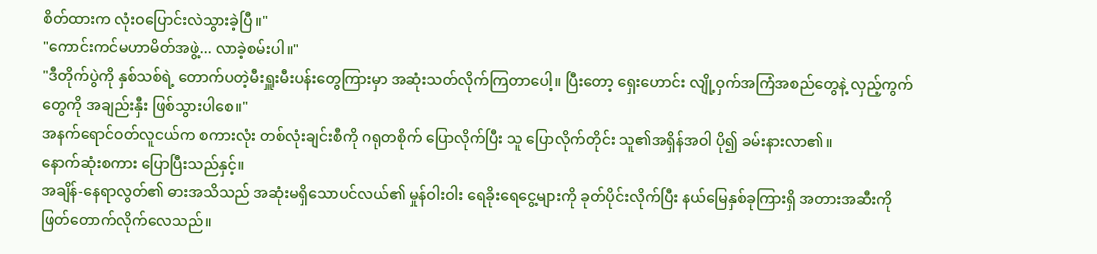စိတ်ထားက လုံးဝပြောင်းလဲသွားခဲ့ပြီ။"
"ကောင်းကင်မဟာမိတ်အဖွဲ့... လာခဲ့စမ်းပါ။"
"ဒီတိုက်ပွဲကို နှစ်သစ်ရဲ့ တောက်ပတဲ့မီးရှူးမီးပန်းတွေကြားမှာ အဆုံးသတ်လိုက်ကြတာပေါ့။ ပြီးတော့ ရှေးဟောင်း လျို့ဝှက်အကြံအစည်တွေနဲ့ လှည့်ကွက်တွေကို အချည်းနှီး ဖြစ်သွားပါစေ။"
အနက်ရောင်ဝတ်လူငယ်က စကားလုံး တစ်လုံးချင်းစီကို ဂရုတစိုက် ပြောလိုက်ပြီး သူ ပြောလိုက်တိုင်း သူ၏အရှိန်အဝါ ပို၍ ခမ်းနားလာ၏။
နောက်ဆုံးစကား ပြောပြီးသည်နှင့်။
အချိန်-နေရာလွတ်၏ ဓားအသိသည် အဆုံးမရှိသောပင်လယ်၏ မှုန်ဝါးဝါး ရေခိုးရေငွေ့များကို ခုတ်ပိုင်းလိုက်ပြီး နယ်မြေနှစ်ခုကြားရှိ အတားအဆီးကို ဖြတ်တောက်လိုက်လေသည်။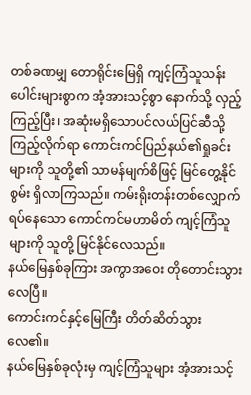တစ်ခဏမျှ တောရိုင်းမြေရှိ ကျင့်ကြံသူသန်းပေါင်းများစွာက အံ့အားသင့်စွာ နောက်သို့ လှည့်ကြည့်ပြီး၊ အဆုံးမရှိသောပင်လယ်ပြင်ဆီသို့ ကြည့်လိုက်ရာ ကောင်းကင်ပြည်နယ်၏ရှုခင်းများကို သူတို့၏ သာမန်မျက်စိဖြင့် မြင်တွေ့နိုင်စွမ်း ရှိလာကြသည်။ ကမ်းရိုးတန်းတစ်လျှောက် ရပ်နေသော ကောင်ကင်မဟာမိတ် ကျင့်ကြံသူများကို သူတို့ မြင်နိုင်လေသည်။
နယ်မြေနှစ်ခုကြား အကွာအဝေး တိုတောင်းသွားလေပြီ။
ကောင်းကင်နှင့်မြေကြီး တိတ်ဆိတ်သွားလေ၏။
နယ်မြေနှစ်ခုလုံးမှ ကျင့်ကြံသူများ အံ့အားသင့်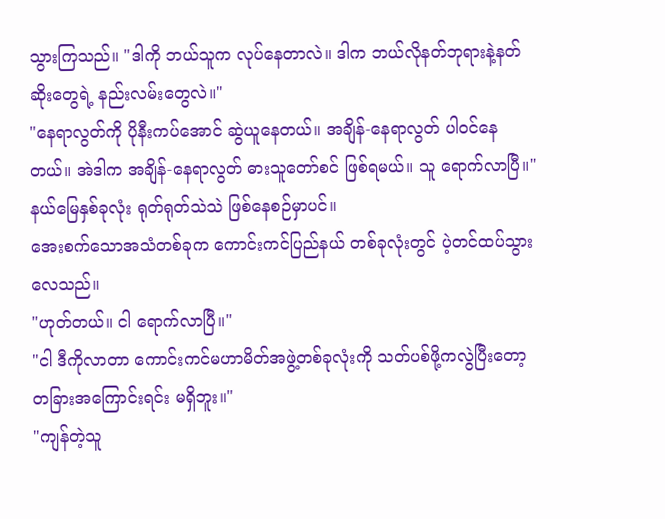သွားကြသည်။ "ဒါကို ဘယ်သူက လုပ်နေတာလဲ။ ဒါက ဘယ်လိုနတ်ဘုရားနဲ့နတ်ဆိုးတွေရဲ့ နည်းလမ်းတွေလဲ။"
"နေရာလွတ်ကို ပိုနီးကပ်အောင် ဆွဲယူနေတယ်။ အချိန်-နေရာလွတ် ပါဝင်နေတယ်။ အဲဒါက အချိန်-နေရာလွတ် ဓားသူတော်စင် ဖြစ်ရမယ်။ သူ ရောက်လာပြီ။"
နယ်မြေနှစ်ခုလုံး ရုတ်ရုတ်သဲသဲ ဖြစ်နေစဉ်မှာပင်။
အေးစက်သောအသံတစ်ခုက ကောင်းကင်ပြည်နယ် တစ်ခုလုံးတွင် ပဲ့တင်ထပ်သွားလေသည်။
"ဟုတ်တယ်။ ငါ ရောက်လာပြီ။"
"ငါ ဒီကိုလာတာ ကောင်းကင်မဟာမိတ်အဖွဲ့တစ်ခုလုံးကို သတ်ပစ်ဖို့ကလွဲပြီးတော့ တခြားအကြောင်းရင်း မရှိဘူး။"
"ကျန်တဲ့သူ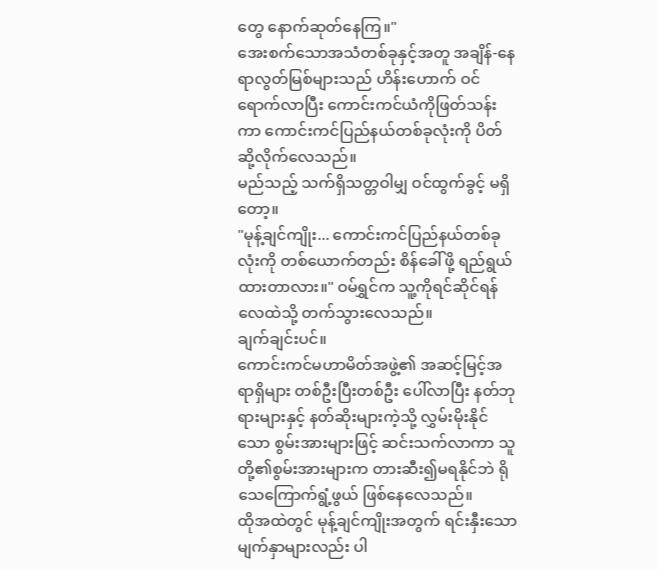တွေ နောက်ဆုတ်နေကြ။"
အေးစက်သောအသံတစ်ခုနှင့်အတူ အချိန်-နေရာလွတ်မြစ်များသည် ဟိန်းဟောက် ဝင်ရောက်လာပြီး ကောင်းကင်ယံကိုဖြတ်သန်းကာ ကောင်းကင်ပြည်နယ်တစ်ခုလုံးကို ပိတ်ဆို့လိုက်လေသည်။
မည်သည့် သက်ရှိသတ္တဝါမျှ ဝင်ထွက်ခွင့် မရှိတော့။
"မုန့်ချင်ကျိုး... ကောင်းကင်ပြည်နယ်တစ်ခုလုံးကို တစ်ယောက်တည်း စိန်ခေါ်ဖို့ ရည်ရွယ်ထားတာလား။" ဝမ်ရွှင်က သူ့ကိုရင်ဆိုင်ရန် လေထဲသို့ တက်သွားလေသည်။
ချက်ချင်းပင်။
ကောင်းကင်မဟာမိတ်အဖွဲ့၏ အဆင့်မြင့်အရာရှိများ တစ်ဦးပြီးတစ်ဦး ပေါ်လာပြီး နတ်ဘုရားများနှင့် နတ်ဆိုးများကဲ့သို့ လွှမ်းမိုးနိုင်သော စွမ်းအားများဖြင့် ဆင်းသက်လာကာ သူတို့၏စွမ်းအားများက တားဆီး၍မရနိုင်ဘဲ ရိုသေကြောက်ရွံ့ဖွယ် ဖြစ်နေလေသည်။
ထိုအထဲတွင် မုန့်ချင်ကျိုးအတွက် ရင်းနှီးသောမျက်နှာများလည်း ပါ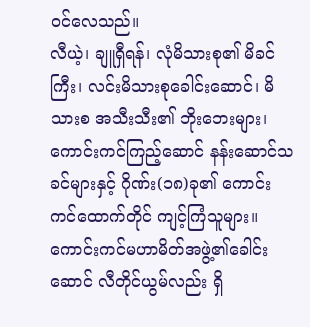ဝင်လေသည်။
လီယဲ့၊ ချူရှီရန်၊ လုံမိသားစု၏ မိခင်ကြီး၊ လင်းမိသားစုခေါင်းဆောင်၊ မိသားစ အသီးသီး၏ ဘိုးဘေးများ၊ ကောင်းကင်ကြည့်ဆောင် နန်းဆောင်သခင်များနှင့် ဂိုဏ်း(၁၈)ခု၏ ကောင်းကင်ထောက်တိုင် ကျင့်ကြံသူများ။
ကောင်းကင်မဟာမိတ်အဖွဲ့၏ခေါင်းဆောင် လီတိုင်ယွမ်လည်း ရှိ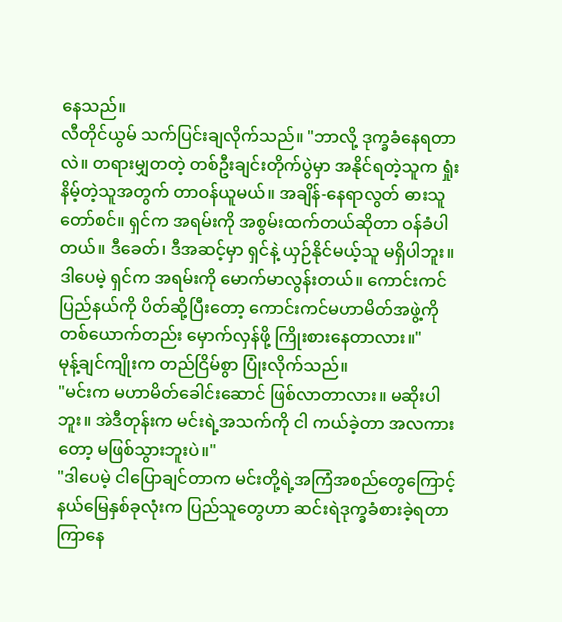နေသည်။
လီတိုင်ယွမ် သက်ပြင်းချလိုက်သည်။ "ဘာလို့ ဒုက္ခခံနေရတာလဲ။ တရားမျှတတဲ့ တစ်ဦးချင်းတိုက်ပွဲမှာ အနိုင်ရတဲ့သူက ရှုံးနိမ့်တဲ့သူအတွက် တာဝန်ယူမယ်။ အချိန်-နေရာလွတ် ဓားသူတော်စင်။ ရှင်က အရမ်းကို အစွမ်းထက်တယ်ဆိုတာ ဝန်ခံပါတယ်။ ဒီခေတ်၊ ဒီအဆင့်မှာ ရှင်နဲ့ ယှဉ်နိုင်မယ့်သူ မရှိပါဘူး။ ဒါပေမဲ့ ရှင်က အရမ်းကို မောက်မာလွန်းတယ်။ ကောင်းကင်ပြည်နယ်ကို ပိတ်ဆို့ပြီးတော့ ကောင်းကင်မဟာမိတ်အဖွဲ့ကို တစ်ယောက်တည်း မှောက်လှန်ဖို့ ကြိုးစားနေတာလား။"
မုန့်ချင်ကျိုးက တည်ငြိမ်စွာ ပြုံးလိုက်သည်။
"မင်းက မဟာမိတ်ခေါင်းဆောင် ဖြစ်လာတာလား။ မဆိုးပါဘူး။ အဲဒီတုန်းက မင်းရဲ့အသက်ကို ငါ ကယ်ခဲ့တာ အလကားတော့ မဖြစ်သွားဘူးပဲ။"
"ဒါပေမဲ့ ငါပြောချင်တာက မင်းတို့ရဲ့အကြံအစည်တွေကြောင့် နယ်မြေနှစ်ခုလုံးက ပြည်သူတွေဟာ ဆင်းရဲဒုက္ခခံစားခဲ့ရတာ ကြာနေ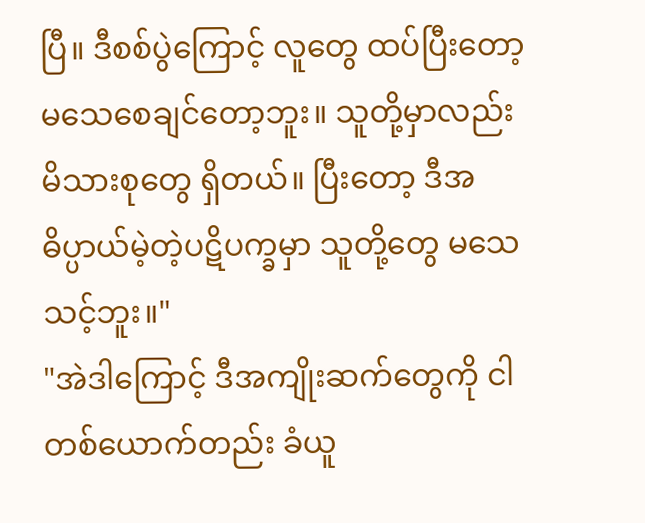ပြီ။ ဒီစစ်ပွဲကြောင့် လူတွေ ထပ်ပြီးတော့ မသေစေချင်တော့ဘူး။ သူတို့မှာလည်း မိသားစုတွေ ရှိတယ်။ ပြီးတော့ ဒီအဓိပ္ပာယ်မဲ့တဲ့ပဋိပက္ခမှာ သူတို့တွေ မသေသင့်ဘူး။"
"အဲဒါကြောင့် ဒီအကျိုးဆက်တွေကို ငါ တစ်ယောက်တည်း ခံယူ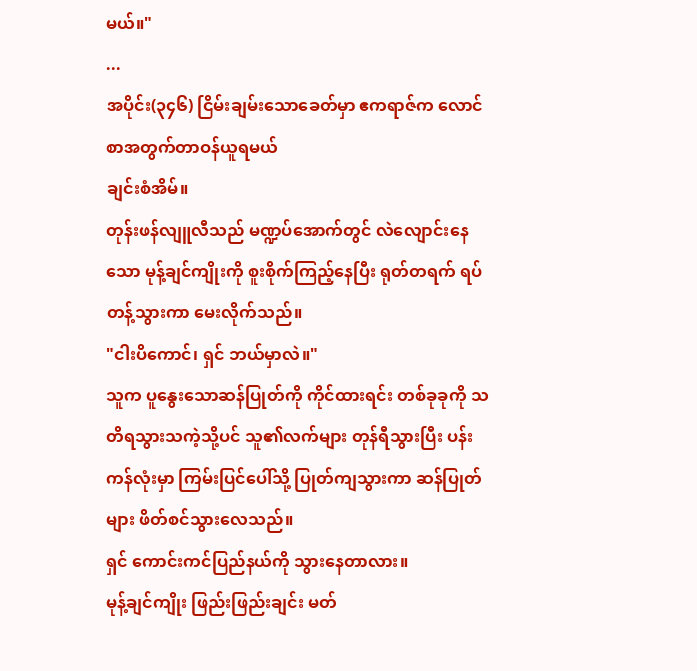မယ်။"
...
အပိုင်း(၃၄၆) ငြိမ်းချမ်းသောခေတ်မှာ ဧကရာဇ်က လောင်စာအတွက်တာဝန်ယူရမယ်
ချင်းစံအိမ်။
တုန်းဖန်လျူလီသည် မဏ္ဍပ်အောက်တွင် လဲလျောင်းနေသော မုန့်ချင်ကျိုးကို စူးစိုက်ကြည့်နေပြီး ရုတ်တရက် ရပ်တန့်သွားကာ မေးလိုက်သည်။
"ငါးပိကောင်၊ ရှင် ဘယ်မှာလဲ။"
သူက ပူနွေးသောဆန်ပြုတ်ကို ကိုင်ထားရင်း တစ်ခုခုကို သတိရသွားသကဲ့သို့ပင် သူ၏လက်များ တုန်ရီသွားပြီး ပန်းကန်လုံးမှာ ကြမ်းပြင်ပေါ်သို့ ပြုတ်ကျသွားကာ ဆန်ပြုတ်များ ဖိတ်စင်သွားလေသည်။
ရှင် ကောင်းကင်ပြည်နယ်ကို သွားနေတာလား။
မုန့်ချင်ကျိုး ဖြည်းဖြည်းချင်း မတ်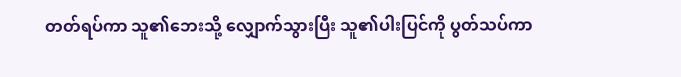တတ်ရပ်ကာ သူ၏ဘေးသို့ လျှောက်သွားပြီး သူ၏ပါးပြင်ကို ပွတ်သပ်ကာ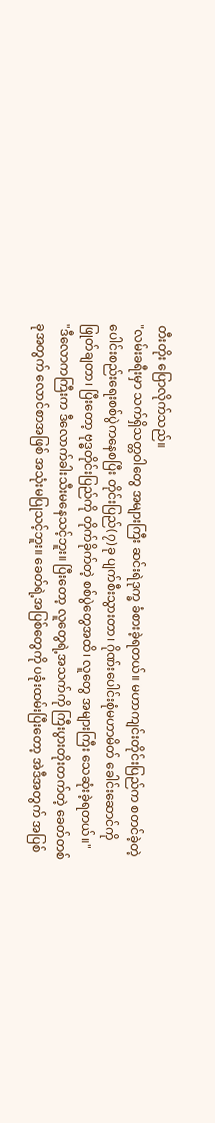တီးတိုး ပြောလိုက်သည်။
"လမ်းခရီးမှာ သက်ရှိသတ္တဝါတွေ အများကြီး ဆင်းရဲဒုက္ခ ခံစားခဲ့ရတယ်။ မဟာကျင်းတိုင်းပြည်က စတင်ခဲ့တဲ့ ပေါင်းစည်းရေးစစ်ပွဲကနေစပြီး တိုင်းပြည်(၇)ခု ပျက်စီးသွားတာ၊ ဂိုဏ်းပေါင်းစုံမဟာမိတ် ခေါင်းဆောင်ကို ဖြုတ်ချတာ၊ ပြီးတော့ ဗုဒ္ဓတိုင်းပြည်ကို တိုက်ခိုက်တဲ့ စစ်ပွဲတွေအထိ၊ လူတွေ အများကြီး သေဆုံးခဲ့ရတယ်။"
"ဒီလောကကြီးက ဒီလောက်ခါးသီးမနေသင့်ဘူး။ ပြီးတော့ လူတွေရဲ့အသက်ကို ကြီးပွားတိုးတက်တဲ့ ခေတ်တစ်ခုအတွက် လောင်စာအဖြစ် အသုံးမပြုသင့်ဘူး။ ခေတ်ရဲ့အပြစ်တွေကို ပခုံးထမ်းပြီးတော့ အဲဒီအတွက် အပြစ်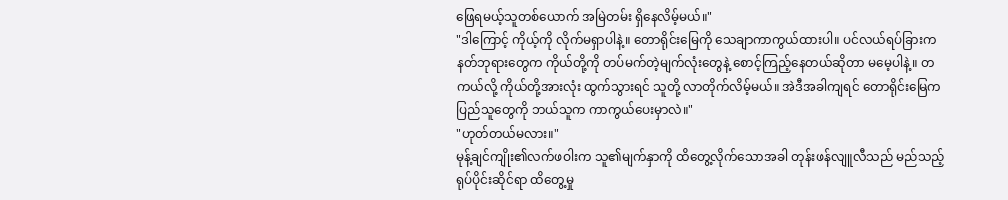ဖြေရမယ့်သူတစ်ယောက် အမြဲတမ်း ရှိနေလိမ့်မယ်။"
"ဒါကြောင့် ကိုယ့်ကို လိုက်မရှာပါနဲ့။ တောရိုင်းမြေကို သေချာကာကွယ်ထားပါ။ ပင်လယ်ရပ်ခြားက နတ်ဘုရားတွေက ကိုယ်တို့ကို တပ်မက်တဲ့မျက်လုံးတွေနဲ့ စောင့်ကြည့်နေတယ်ဆိုတာ မမေ့ပါနဲ့။ တကယ်လို့ ကိုယ်တို့အားလုံး ထွက်သွားရင် သူတို့ လာတိုက်လိမ့်မယ်။ အဲဒီအခါကျရင် တောရိုင်းမြေက ပြည်သူတွေကို ဘယ်သူက ကာကွယ်ပေးမှာလဲ။"
"ဟုတ်တယ်မလား။"
မုန့်ချင်ကျိုး၏လက်ဖဝါးက သူ၏မျက်နှာကို ထိတွေ့လိုက်သောအခါ တုန်းဖန်လျူလီသည် မည်သည့် ရုပ်ပိုင်းဆိုင်ရာ ထိတွေ့မှု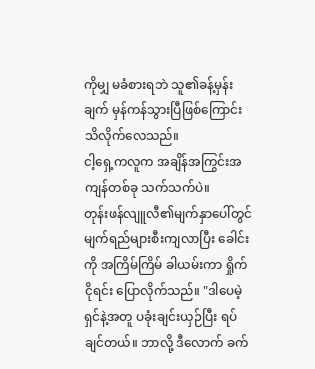ကိုမျှ မခံစားရဘဲ သူ၏ခန့်မှန်းချက် မှန်ကန်သွားပြီဖြစ်ကြောင်း သိလိုက်လေသည်။
ငါ့ရှေ့ကလူက အချိန်အကြွင်းအကျန်တစ်ခု သက်သက်ပဲ။
တုန်းဖန်လျူလီ၏မျက်နှာပေါ်တွင် မျက်ရည်များစီးကျလာပြီး ခေါင်းကို အကြိမ်ကြိမ် ခါယမ်းကာ ရှိုက်ငိုရင်း ပြောလိုက်သည်။ "ဒါပေမဲ့ ရှင်နဲ့အတူ ပခုံးချင်းယှဉ်ပြီး ရပ်ချင်တယ်။ ဘာလို့ ဒီလောက် ခက်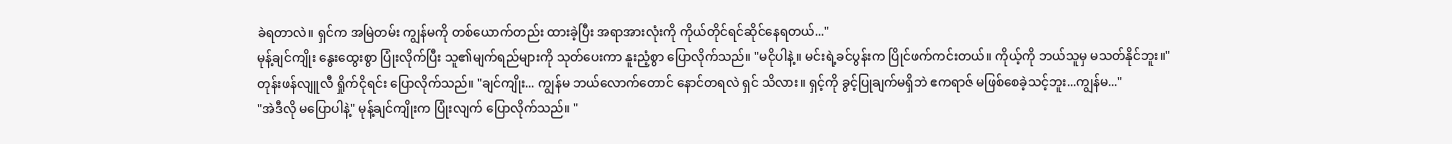ခဲရတာလဲ။ ရှင်က အမြဲတမ်း ကျွန်မကို တစ်ယောက်တည်း ထားခဲ့ပြီး အရာအားလုံးကို ကိုယ်တိုင်ရင်ဆိုင်နေရတယ်..."
မုန့်ချင်ကျိုး နွေးထွေးစွာ ပြုံးလိုက်ပြီး သူ၏မျက်ရည်များကို သုတ်ပေးကာ နူးညံ့စွာ ပြောလိုက်သည်။ "မငိုပါနဲ့။ မင်းရဲ့ခင်ပွန်းက ပြိုင်ဖက်ကင်းတယ်။ ကိုယ့်ကို ဘယ်သူမှ မသတ်နိုင်ဘူး။"
တုန်းဖန်လျူလီ ရှိုက်ငိုရင်း ပြောလိုက်သည်။ "ချင်ကျိုး... ကျွန်မ ဘယ်လောက်တောင် နောင်တရလဲ ရှင် သိလား။ ရှင့်ကို ခွင့်ပြုချက်မရှိဘဲ ဧကရာဇ် မဖြစ်စေခဲ့သင့်ဘူး...ကျွန်မ..."
"အဲဒီလို မပြောပါနဲ့" မုန့်ချင်ကျိုးက ပြုံးလျက် ပြောလိုက်သည်။ "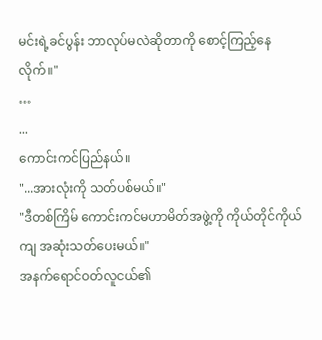မင်းရဲ့ခင်ပွန်း ဘာလုပ်မလဲဆိုတာကို စောင့်ကြည့်နေလိုက်။"
…
...
ကောင်းကင်ပြည်နယ်။
"...အားလုံးကို သတ်ပစ်မယ်။"
"ဒီတစ်ကြိမ် ကောင်းကင်မဟာမိတ်အဖွဲ့ကို ကိုယ်တိုင်ကိုယ်ကျ အဆုံးသတ်ပေးမယ်။"
အနက်ရောင်ဝတ်လူငယ်၏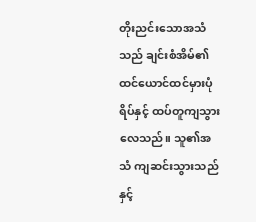တိုးညင်းသောအသံသည် ချင်းစံအိမ်၏ ထင်ယောင်ထင်မှားပုံရိပ်နှင့် ထပ်တူကျသွားလေသည်။ သူ၏အသံ ကျဆင်းသွားသည်နှင့်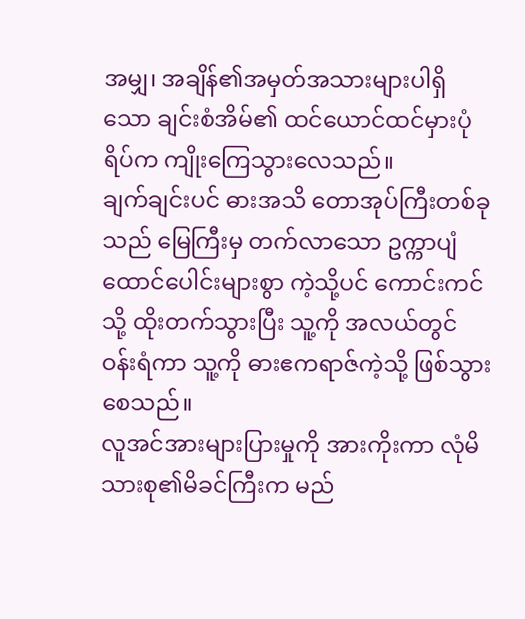အမျှ၊ အချိန်၏အမှတ်အသားများပါရှိသော ချင်းစံအိမ်၏ ထင်ယောင်ထင်မှားပုံရိပ်က ကျိုးကြေသွားလေသည်။
ချက်ချင်းပင် ဓားအသိ တောအုပ်ကြီးတစ်ခုသည် မြေကြီးမှ တက်လာသော ဥက္ကာပျံ ထောင်ပေါင်းများစွာ ကဲ့သို့ပင် ကောင်းကင်သို့ ထိုးတက်သွားပြီး သူ့ကို အလယ်တွင်ဝန်းရံကာ သူ့ကို ဓားဧကရာဇ်ကဲ့သို့ ဖြစ်သွားစေသည်။
လူအင်အားများပြားမှုကို အားကိုးကာ လုံမိသားစု၏မိခင်ကြီးက မည်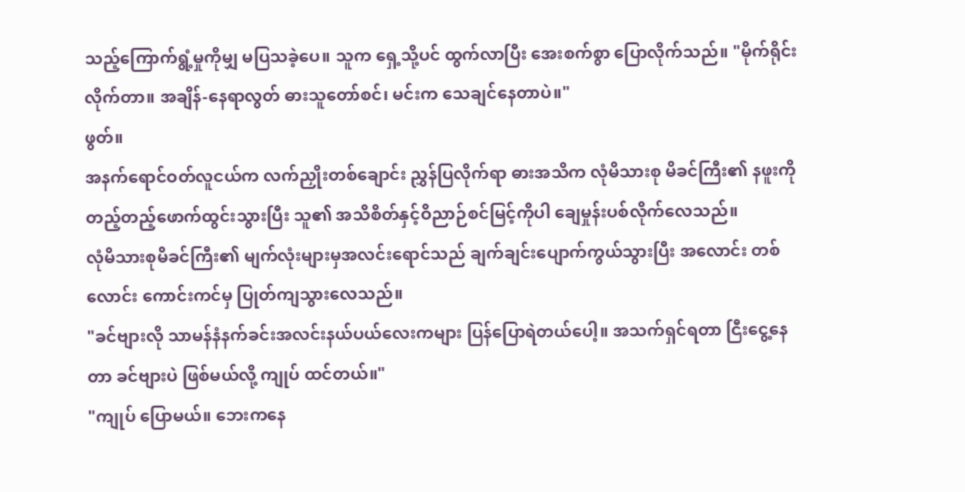သည့်ကြောက်ရွံ့မှုကိုမျှ မပြသခဲ့ပေ။ သူက ရှေ့သို့ပင် ထွက်လာပြီး အေးစက်စွာ ပြောလိုက်သည်။ "မိုက်ရိုင်းလိုက်တာ။ အချိန်-နေရာလွတ် ဓားသူတော်စင်၊ မင်းက သေချင်နေတာပဲ။"
ဖွတ်။
အနက်ရောင်ဝတ်လူငယ်က လက်ညှိုးတစ်ချောင်း ညွှန်ပြလိုက်ရာ ဓားအသိက လုံမိသားစု မိခင်ကြီး၏ နဖူးကို တည့်တည့်ဖောက်ထွင်းသွားပြီး သူ၏ အသိစိတ်နှင့်ဝိညာဉ်စင်မြင့်ကိုပါ ချေမှုန်းပစ်လိုက်လေသည်။
လုံမိသားစုမိခင်ကြီး၏ မျက်လုံးများမှအလင်းရောင်သည် ချက်ချင်းပျောက်ကွယ်သွားပြီး အလောင်း တစ်လောင်း ကောင်းကင်မှ ပြုတ်ကျသွားလေသည်။
"ခင်ဗျားလို သာမန်နံနက်ခင်းအလင်းနယ်ပယ်လေးကများ ပြန်ပြောရဲတယ်ပေါ့။ အသက်ရှင်ရတာ ငြီးငွေ့နေတာ ခင်ဗျားပဲ ဖြစ်မယ်လို့ ကျုပ် ထင်တယ်။"
"ကျုပ် ပြောမယ်။ ဘေးကနေ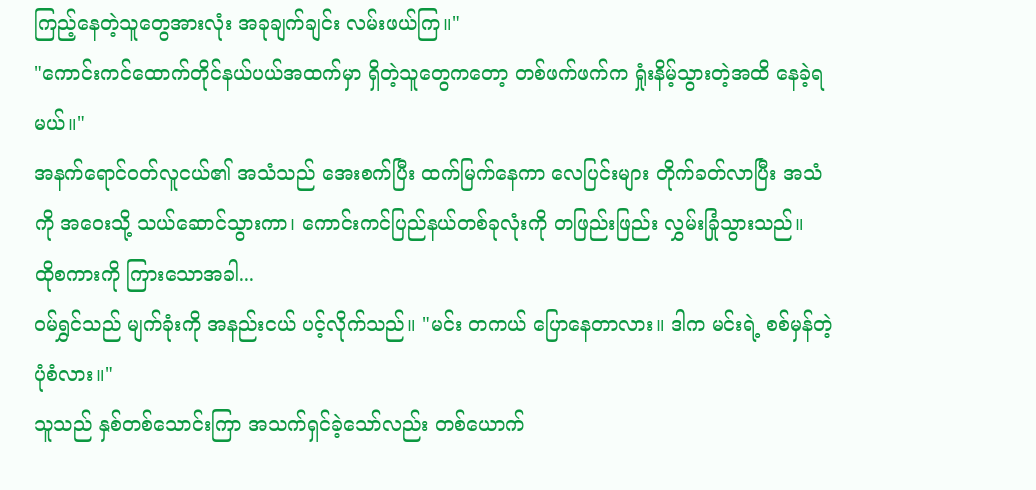ကြည့်နေတဲ့သူတွေအားလုံး အခုချက်ချင်း လမ်းဖယ်ကြ။"
"ကောင်းကင်ထောက်တိုင်နယ်ပယ်အထက်မှာ ရှိတဲ့သူတွေကတော့ တစ်ဖက်ဖက်က ရှုံးနိမ့်သွားတဲ့အထိ နေခဲ့ရမယ်။"
အနက်ရောင်ဝတ်လူငယ်၏ အသံသည် အေးစက်ပြီး ထက်မြက်နေကာ လေပြင်းများ တိုက်ခတ်လာပြီး အသံကို အဝေးသို့ သယ်ဆောင်သွားကာ၊ ကောင်းကင်ပြည်နယ်တစ်ခုလုံးကို တဖြည်းဖြည်း လွှမ်းခြုံသွားသည်။
ထိုစကားကို ကြားသောအခါ...
ဝမ်ရွှင်သည် မျက်ခုံးကို အနည်းငယ် ပင့်လိုက်သည်။ "မင်း တကယ် ပြောနေတာလား။ ဒါက မင်းရဲ့ စစ်မှန်တဲ့ပုံစံလား။"
သူသည် နှစ်တစ်သောင်းကြာ အသက်ရှင်ခဲ့သော်လည်း တစ်ယောက်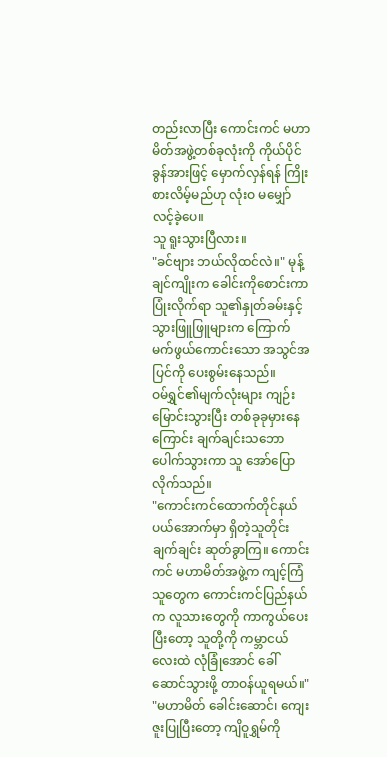တည်းလာပြီး ကောင်းကင် မဟာမိတ်အဖွဲ့တစ်ခုလုံးကို ကိုယ်ပိုင်ခွန်အားဖြင့် မှောက်လှန်ရန် ကြိုးစားလိမ့်မည်ဟု လုံးဝ မမျှော်လင့်ခဲ့ပေ။
သူ ရူးသွားပြီလား။
"ခင်ဗျား ဘယ်လိုထင်လဲ။" မုန့်ချင်ကျိုးက ခေါင်းကိုစောင်းကာ ပြုံးလိုက်ရာ သူ၏နှုတ်ခမ်းနှင့် သွားဖြူဖြူများက ကြောက်မက်ဖွယ်ကောင်းသော အသွင်အပြင်ကို ပေးစွမ်းနေသည်။
ဝမ်ရွှင်၏မျက်လုံးများ ကျဉ်းမြောင်းသွားပြီး တစ်ခုခုမှားနေကြောင်း ချက်ချင်းသဘောပေါက်သွားကာ သူ အော်ပြောလိုက်သည်။
"ကောင်းကင်ထောက်တိုင်နယ်ပယ်အောက်မှာ ရှိတဲ့သူတိုင်း ချက်ချင်း ဆုတ်ခွာကြ။ ကောင်းကင် မဟာမိတ်အဖွဲ့က ကျင့်ကြံသူတွေက ကောင်းကင်ပြည်နယ်က လူသားတွေကို ကာကွယ်ပေးပြီးတော့ သူတို့ကို ကမ္ဘာငယ်လေးထဲ လုံခြုံအောင် ခေါ်ဆောင်သွားဖို့ တာဝန်ယူရမယ်။"
"မဟာမိတ် ခေါင်းဆောင်၊ ကျေးဇူးပြုပြီးတော့ ကျိဝူရွှမ်ကို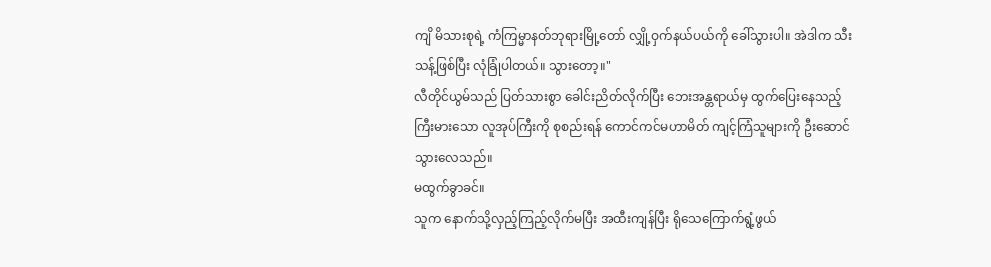ကျိ မိသားစုရဲ့ ကံကြမ္မာနတ်ဘုရားမြို့တော် လျှို့ဝှက်နယ်ပယ်ကို ခေါ်သွားပါ။ အဲဒါက သီးသန့်ဖြစ်ပြီး လုံခြုံပါတယ်။ သွားတော့။"
လီတိုင်ယွမ်သည် ပြတ်သားစွာ ခေါင်းညိတ်လိုက်ပြီး ဘေးအန္တရာယ်မှ ထွက်ပြေးနေသည့် ကြီးမားသော လူအုပ်ကြီးကို စုစည်းရန် ကောင်ကင်မဟာမိတ် ကျင့်ကြံသူများကို ဦးဆောင်သွားလေသည်။
မထွက်ခွာခင်။
သူက နောက်သို့လှည့်ကြည့်လိုက်မပြီး အထီးကျန်ပြီး ရိုသေကြောက်ရွံ့ဖွယ်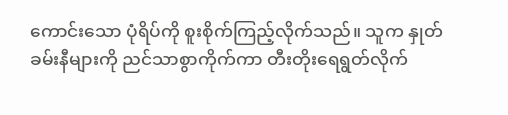ကောင်းသော ပုံရိပ်ကို စူးစိုက်ကြည့်လိုက်သည်။ သူက နှုတ်ခမ်းနီများကို ညင်သာစွာကိုက်ကာ တီးတိုးရေရွတ်လိုက်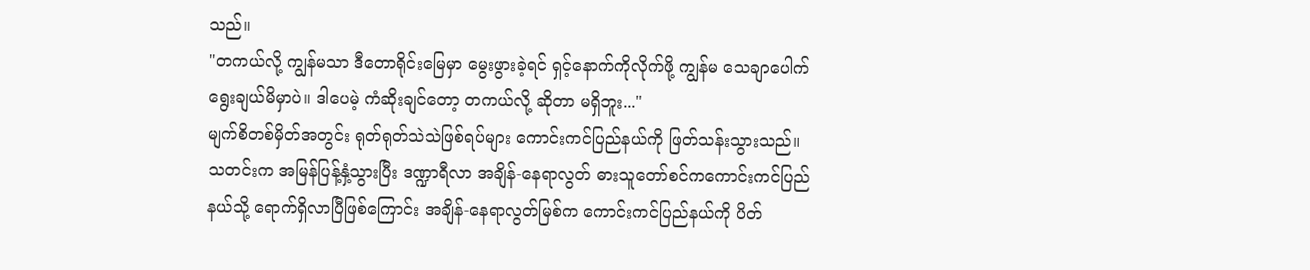သည်။
"တကယ်လို့ ကျွန်မသာ ဒီတောရိုင်းမြေမှာ မွေးဖွားခဲ့ရင် ရှင့်နောက်ကိုလိုက်ဖို့ ကျွန်မ သေချာပေါက် ရွေးချယ်မိမှာပဲ။ ဒါပေမဲ့ ကံဆိုးချင်တော့ တကယ်လို့ ဆိုတာ မရှိဘူး..."
မျက်စိတစ်မှိတ်အတွင်း ရုတ်ရုတ်သဲသဲဖြစ်ရပ်များ ကောင်းကင်ပြည်နယ်ကို ဖြတ်သန်းသွားသည်။ သတင်းက အမြန်ပြန့်နှံ့သွားပြီး ဒဏ္ဍာရီလာ အချိန်-နေရာလွတ် ဓားသူတော်စင်ကကောင်းကင်ပြည်နယ်သို့ ရောက်ရှိလာပြီဖြစ်ကြောင်း အချိန်-နေရာလွတ်မြစ်က ကောင်းကင်ပြည်နယ်ကို ပိတ်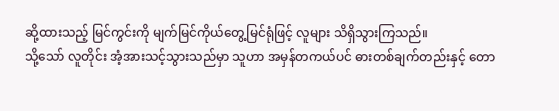ဆို့ထားသည့် မြင်ကွင်းကို မျက်မြင်ကိုယ်တွေ့မြင်ရုံဖြင့် လူများ သိရှိသွားကြသည်။
သို့သော် လူတိုင်း အံ့အားသင့်သွားသည်မှာ သူဟာ အမှန်တကယ်ပင် ဓားတစ်ချက်တည်းနှင့် တော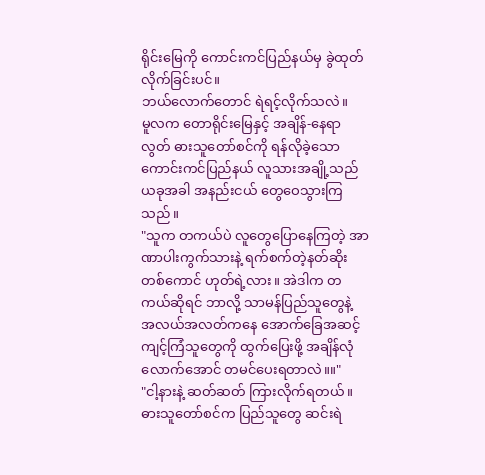ရိုင်းမြေကို ကောင်းကင်ပြည်နယ်မှ ခွဲထုတ်လိုက်ခြင်းပင်။
ဘယ်လောက်တောင် ရဲရင့်လိုက်သလဲ။
မူလက တောရိုင်းမြေနှင့် အချိန်-နေရာလွတ် ဓားသူတော်စင်ကို ရန်လိုခဲ့သော ကောင်းကင်ပြည်နယ် လူသားအချို့သည် ယခုအခါ အနည်းငယ် တွေဝေသွားကြသည်။
"သူက တကယ်ပဲ လူတွေပြောနေကြတဲ့ အာဏာပါးကွက်သားနဲ့ ရက်စက်တဲ့နတ်ဆိုးတစ်ကောင် ဟုတ်ရဲ့လား။ အဲဒါက တကယ်ဆိုရင် ဘာလို့ သာမန်ပြည်သူတွေနဲ့ အလယ်အလတ်ကနေ အောက်ခြေအဆင့် ကျင့်ကြံသူတွေကို ထွက်ပြေးဖို့ အချိန်လုံလောက်အောင် တမင်ပေးရတာလဲ။။"
"ငါ့နားနဲ့ ဆတ်ဆတ် ကြားလိုက်ရတယ်။ ဓားသူတော်စင်က ပြည်သူတွေ ဆင်းရဲ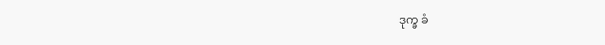ဒုက္ခ ခံ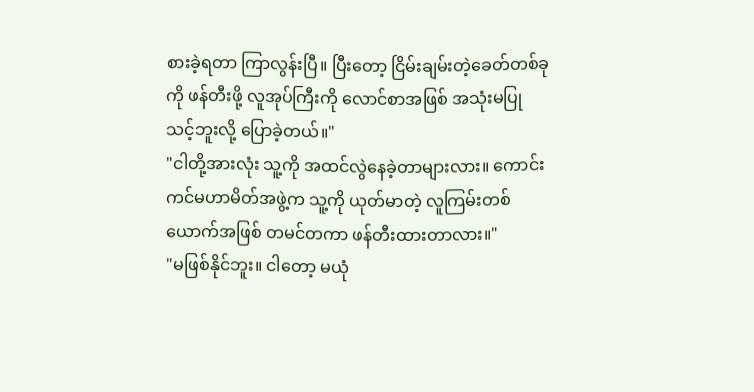စားခဲ့ရတာ ကြာလွန်းပြီ။ ပြီးတော့ ငြိမ်းချမ်းတဲ့ခေတ်တစ်ခုကို ဖန်တီးဖို့ လူအုပ်ကြီးကို လောင်စာအဖြစ် အသုံးမပြုသင့်ဘူးလို့ ပြောခဲ့တယ်။"
"ငါတို့အားလုံး သူ့ကို အထင်လွဲနေခဲ့တာများလား။ ကောင်းကင်မဟာမိတ်အဖွဲ့က သူ့ကို ယုတ်မာတဲ့ လူကြမ်းတစ်ယောက်အဖြစ် တမင်တကာ ဖန်တီးထားတာလား။"
"မဖြစ်နိုင်ဘူး။ ငါတော့ မယုံ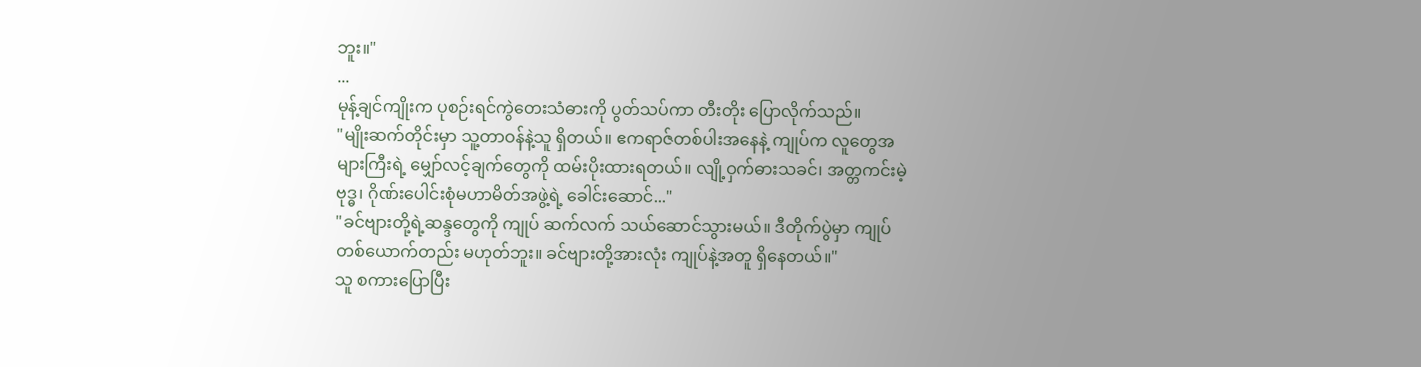ဘူး။"
...
မုန့်ချင်ကျိုးက ပုစဉ်းရင်ကွဲတေးသံဓားကို ပွတ်သပ်ကာ တီးတိုး ပြောလိုက်သည်။
"မျိုးဆက်တိုင်းမှာ သူ့တာဝန်နဲ့သူ ရှိတယ်။ ဧကရာဇ်တစ်ပါးအနေနဲ့ ကျုပ်က လူတွေအများကြီးရဲ့ မျှော်လင့်ချက်တွေကို ထမ်းပိုးထားရတယ်။ လျို့ဝှက်ဓားသခင်၊ အတ္တကင်းမဲ့ဗုဒ္ဓ၊ ဂိုဏ်းပေါင်းစုံမဟာမိတ်အဖွဲ့ရဲ့ ခေါင်းဆောင်..."
"ခင်ဗျားတို့ရဲ့ဆန္ဒတွေကို ကျုပ် ဆက်လက် သယ်ဆောင်သွားမယ်။ ဒီတိုက်ပွဲမှာ ကျုပ် တစ်ယောက်တည်း မဟုတ်ဘူး။ ခင်ဗျားတို့အားလုံး ကျုပ်နဲ့အတူ ရှိနေတယ်။"
သူ စကားပြောပြီး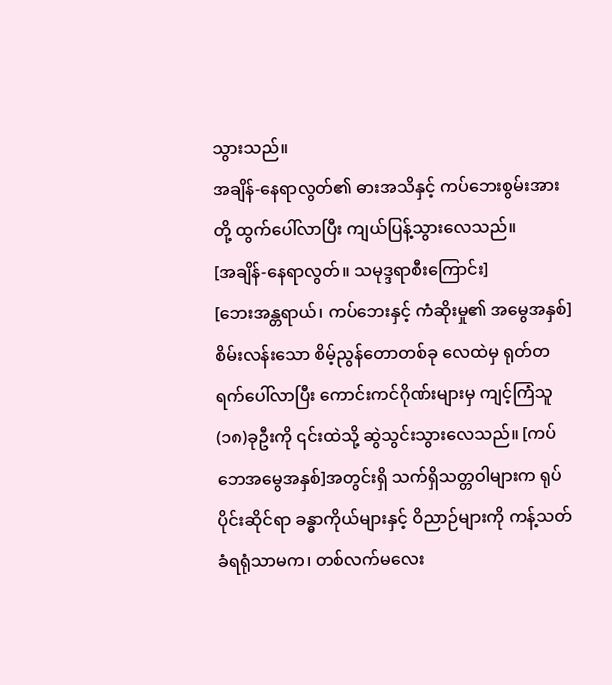သွားသည်။
အချိန်-နေရာလွတ်၏ ဓားအသိနှင့် ကပ်ဘေးစွမ်းအားတို့ ထွက်ပေါ်လာပြီး ကျယ်ပြန့်သွားလေသည်။
[အချိန်-နေရာလွတ်။ သမုဒ္ဒရာစီးကြောင်း]
[ဘေးအန္တရာယ်၊ ကပ်ဘေးနှင့် ကံဆိုးမှု၏ အမွေအနှစ်]
စိမ်းလန်းသော စိမ့်ညွန်တောတစ်ခု လေထဲမှ ရုတ်တရက်ပေါ်လာပြီး ကောင်းကင်ဂိုဏ်းများမှ ကျင့်ကြံသူ(၁၈)ခုဦးကို ၎င်းထဲသို့ ဆွဲသွင်းသွားလေသည်။ [ကပ်ဘေအမွေအနှစ်]အတွင်းရှိ သက်ရှိသတ္တဝါများက ရုပ်ပိုင်းဆိုင်ရာ ခန္ဓာကိုယ်များနှင့် ဝိညာဉ်များကို ကန့်သတ်ခံရရုံသာမက၊ တစ်လက်မလေး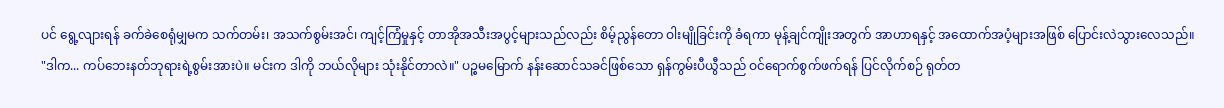ပင် ရွေ့လျားရန် ခက်ခဲစေရုံမျှမက သက်တမ်း၊ အသက်စွမ်းအင်၊ ကျင့်ကြံမှုနှင့် တာအိုအသီးအပွင့်များသည်လည်း စိမ့်ညွန်တော ဝါးမျိုခြင်းကို ခံရကာ မုန့်ချင်ကျိုးအတွက် အာဟာရနှင့် အထောက်အပံ့များအဖြစ် ပြောင်းလဲသွားလေသည်။
"ဒါက... ကပ်ဘေးနတ်ဘုရားရဲ့စွမ်းအားပဲ။ မင်းက ဒါကို ဘယ်လိုများ သုံးနိုင်တာလဲ။" ပဉ္စမမြောက် နန်းဆောင်သခင်ဖြစ်သော ရှန်ကွမ်းပီယွီသည် ဝင်ရောက်စွက်ဖက်ရန် ပြင်လိုက်စဉ် ရုတ်တ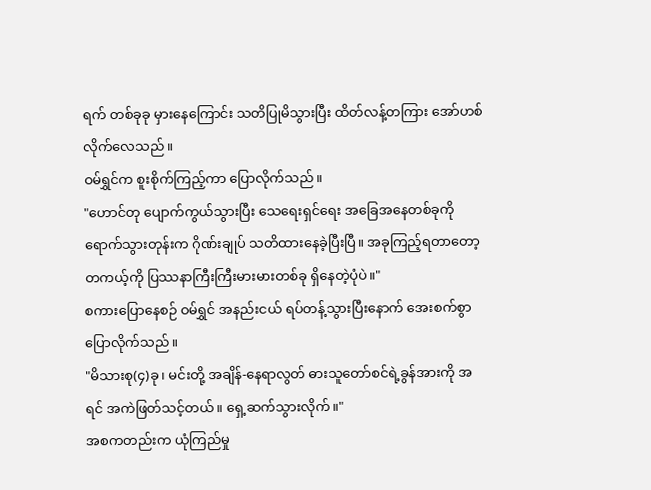ရက် တစ်ခုခု မှားနေကြောင်း သတိပြုမိသွားပြီး ထိတ်လန့်တကြား အော်ဟစ်လိုက်လေသည်။
ဝမ်ရွှင်က စူးစိုက်ကြည့်ကာ ပြောလိုက်သည်။
"ဟောင်တု ပျောက်ကွယ်သွားပြီး သေရေးရှင်ရေး အခြေအနေတစ်ခုကို ရောက်သွားတုန်းက ဂိုဏ်းချုပ် သတိထားနေခဲ့ပြီးပြီ။ အခုကြည့်ရတာတော့ တကယ့်ကို ပြဿနာကြီးကြီးမားမားတစ်ခု ရှိနေတဲ့ပုံပဲ။"
စကားပြောနေစဉ် ဝမ်ရွှင် အနည်းငယ် ရပ်တန့်သွားပြီးနောက် အေးစက်စွာ ပြောလိုက်သည်။
"မိသားစု(၄)ခု၊ မင်းတို့ အချိန်-နေရာလွတ် ဓားသူတော်စင်ရဲ့ခွန်အားကို အရင် အကဲဖြတ်သင့်တယ်။ ရှေ့ဆက်သွားလိုက်။"
အစကတည်းက ယုံကြည်မှု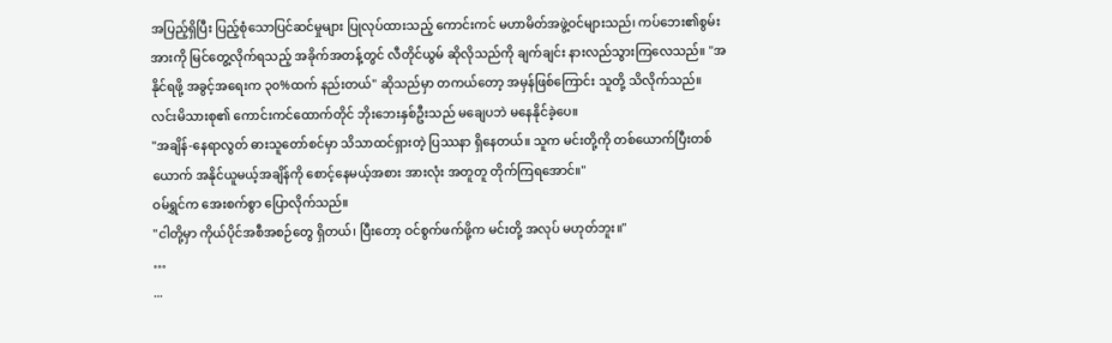အပြည့်ရှိပြီး ပြည့်စုံသောပြင်ဆင်မှုများ ပြုလုပ်ထားသည့် ကောင်းကင် မဟာမိတ်အဖွဲ့ဝင်များသည်၊ ကပ်ဘေး၏စွမ်းအားကို မြင်တွေ့လိုက်ရသည့် အခိုက်အတန့်တွင် လီတိုင်ယွမ် ဆိုလိုသည်ကို ချက်ချင်း နားလည်သွားကြလေသည်။ "အနိုင်ရဖို့ အခွင့်အရေးက ၃၀%ထက် နည်းတယ်" ဆိုသည်မှာ တကယ်တော့ အမှန်ဖြစ်ကြောင်း သူတို့ သိလိုက်သည်။
လင်းမိသားစု၏ ကောင်းကင်ထောက်တိုင် ဘိုးဘေးနှစ်ဦးသည် မချေပဘဲ မနေနိုင်ခဲ့ပေ။
"အချိန်-နေရာလွတ် ဓားသူတော်စင်မှာ သိသာထင်ရှားတဲ့ ပြဿနာ ရှိနေတယ်။ သူက မင်းတို့ကို တစ်ယောက်ပြီးတစ်ယောက် အနိုင်ယူမယ့်အချိန်ကို စောင့်နေမယ့်အစား အားလုံး အတူတူ တိုက်ကြရအောင်။"
ဝမ်ရွှင်က အေးစက်စွာ ပြောလိုက်သည်။
"ငါတို့မှာ ကိုယ်ပိုင်အစီအစဉ်တွေ ရှိတယ်၊ ပြီးတော့ ဝင်စွက်ဖက်ဖို့က မင်းတို့ အလုပ် မဟုတ်ဘူး။"
…
...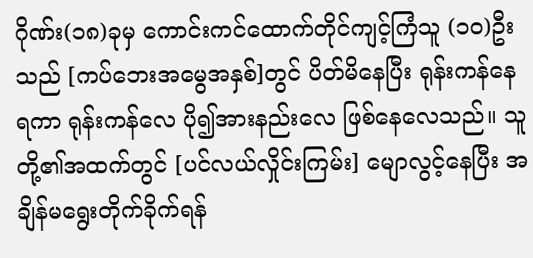ဂိုဏ်း(၁၈)ခုမှ ကောင်းကင်ထောက်တိုင်ကျင့်ကြံသူ (၁၀)ဦးသည် [ကပ်ဘေးအမွေအနှစ်]တွင် ပိတ်မိနေပြီး ရုန်းကန်နေရကာ ရုန်းကန်လေ ပို၍အားနည်းလေ ဖြစ်နေလေသည်။ သူတို့၏အထက်တွင် [ပင်လယ်လှိုင်းကြမ်း] မျောလွင့်နေပြီး အချိန်မရွေးတိုက်ခိုက်ရန်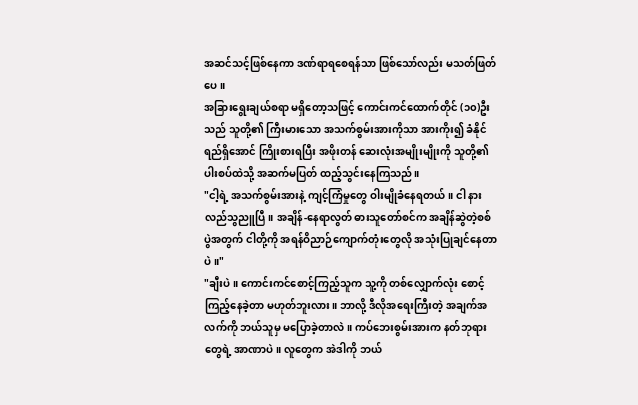အဆင်သင့်ဖြစ်နေကာ ဒဏ်ရာရစေရန်သာ ဖြစ်သော်လည်း မသတ်ဖြတ်ပေ။
အခြားရွေးချယ်စရာ မရှိတော့သဖြင့် ကောင်းကင်ထောက်တိုင် (၁၀)ဦးသည် သူတို့၏ ကြီးမားသော အသက်စွမ်းအားကိုသာ အားကိုး၍ ခံနိုင်ရည်ရှိအောင် ကြိုးစားရပြီး အဖိုးတန် ဆေးလုံးအမျိုးမျိုးကို သူတို့၏ ပါးစပ်ထဲသို့ အဆက်မပြတ် ထည့်သွင်းနေကြသည်။
"ငါ့ရဲ့ အသက်စွမ်းအားနဲ့ ကျင့်ကြံမှုတွေ ဝါးမျိုခံနေရတယ်။ ငါ နားလည်သွညူပြီ။ အချိန်-နေရာလွတ် ဓားသူတော်စင်က အချိန်ဆွဲတဲ့စစ်ပွဲအတွက် ငါတို့ကို အရန်ဝိညာဉ်ကျောက်တုံးတွေလို အသုံးပြုချင်နေတာပဲ။"
"ချီးပဲ။ ကောင်းကင်စောင့်ကြည့်သူက သူ့ကို တစ်လျှောက်လုံး စောင့်ကြည့်နေခဲ့တာ မဟုတ်ဘူးလား။ ဘာလို့ ဒီလိုအရေးကြီးတဲ့ အချက်အလက်ကို ဘယ်သူမှ မပြောခဲ့တာလဲ။ ကပ်ဘေးစွမ်းအားက နတ်ဘုရားတွေရဲ့ အာဏာပဲ။ လူတွေက အဲဒါကို ဘယ်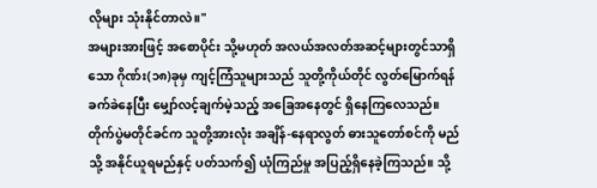လိုများ သုံးနိုင်တာလဲ။"
အများအားဖြင့် အစောပိုင်း သို့မဟုတ် အလယ်အလတ်အဆင့်များတွင်သာရှိသော ဂိုဏ်း(၁၈)ခုမှ ကျင့်ကြံသူများသည် သူတို့ကိုယ်တိုင် လွတ်မြောက်ရန် ခက်ခဲနေပြီး မျှော်လင့်ချက်မဲ့သည့် အခြေအနေတွင် ရှိနေကြလေသည်။
တိုက်ပွဲမတိုင်ခင်က သူတို့အားလုံး အချိန်-နေရာလွတ် ဓားသူတော်စင်ကို မည်သို့ အနိုင်ယူရမည်နှင့် ပတ်သက်၍ ယုံကြည်မှု အပြည့်ရှိနေခဲ့ကြသည်။ သို့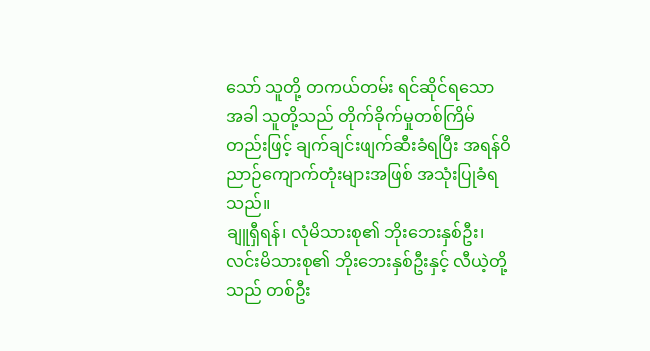သော် သူတို့ တကယ်တမ်း ရင်ဆိုင်ရသောအခါ သူတို့သည် တိုက်ခိုက်မှုတစ်ကြိမ်တည်းဖြင့် ချက်ချင်းဖျက်ဆီးခံရပြီး အရန်ဝိညာဉ်ကျောက်တုံးများအဖြစ် အသုံးပြုခံရသည်။
ချူရှီရန်၊ လုံမိသားစု၏ ဘိုးဘေးနှစ်ဦး၊ လင်းမိသားစု၏ ဘိုးဘေးနှစ်ဦးနှင့် လီယဲ့တို့သည် တစ်ဦး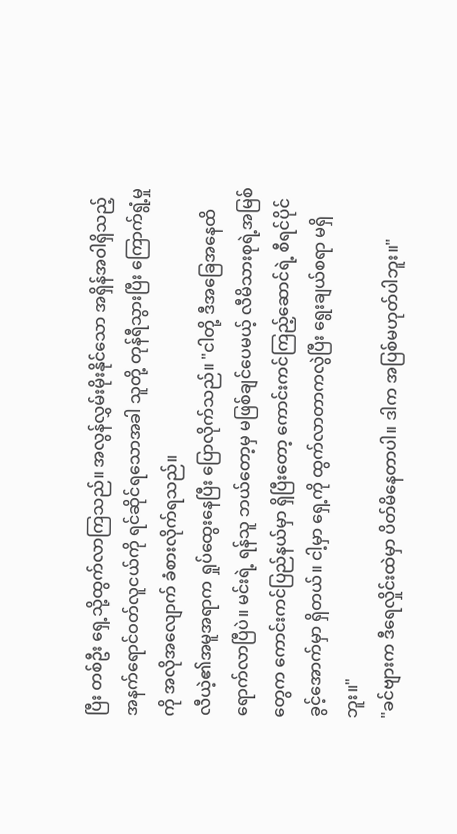ပြီး တစ်ဦး ရှေ့သို့ထွက်လာကြသည်။ အလွန်လွှမ်းမိုးနိုင်သော အရှိန်အဝါရှိသည့် အနက်ရောင်ဝတ်လူငယ်ကို ရင်ဆိုင်ရသောအခါ သူတို့ တုန်ရီသွားပြီး ကြောက်ရွံ့မှုကို အလိုအလျောက် ခံစားလိုက်ရသည်။
လီယဲ့၏အမူအရာက ရှုပ်ထွေးနေပြီး ပြောလိုက်သည်။ "ငါတို့ ဒီအခြေအနေထိ ရောက်လာပြီပဲ။ မင်းရဲ့ ရန်သူ ဘယ်တော့မှ မဖြစ်ချင်ပေမယ့် လီမိသားစုရဲ့အမြစ်တွေက ကောင်းကင်ပြည်နယ်မှာ ရှိပြီးတော့ ကောင်းကင်ကြည့်ဆောင်ရဲ့ စီရင်ပိုင်ခွင့်အောက်မှာ ရှိတယ်။ ငါ့မှာ ရှေ့ကို ထွက်လာတာကလွဲပြီး ရွေးချယ်စရာ မရှိဘူး။"
"ခင်ဗျားက ဒီရေလှိုင်းထဲမှာ ပိတ်မိနေတာပါ။ ဒါက အပြစ်မဟုတ်ပါဘူး။"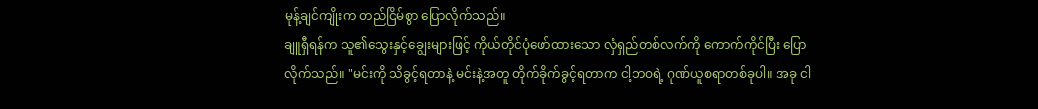မုန့်ချင်ကျိုးက တည်ငြိမ်စွာ ပြောလိုက်သည်။
ချူရှီရန်က သူ၏သွေးနှင့်ချွေးများဖြင့် ကိုယ်တိုင်ပုံဖော်ထားသော လှံရှည်တစ်လက်ကို ကောက်ကိုင်ပြီး ပြောလိုက်သည်။ "မင်းကို သိခွင့်ရတာနဲ့ မင်းနဲ့အတူ တိုက်ခိုက်ခွင့်ရတာက ငါ့ဘဝရဲ့ ဂုဏ်ယူစရာတစ်ခုပါ။ အခု ငါ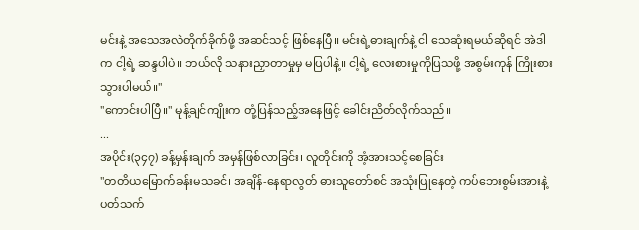မင်းနဲ့ အသေအလဲတိုက်ခိုက်ဖို့ အဆင်သင့် ဖြစ်နေပြီ။ မင်းရဲ့ဓားချက်နဲ့ ငါ သေဆုံးရမယ်ဆိုရင် အဲဒါက ငါ့ရဲ့ ဆန္ဒပါပဲ။ ဘယ်လို သနားညှာတာမှုမှ မပြပါနဲ့။ ငါ့ရဲ့ လေးစားမှုကိုပြသဖို့ အစွမ်းကုန် ကြိုးစားသွားပါမယ်။"
"ကောင်းပါပြီ။" မုန့်ချင်ကျိုးက တုံ့ပြန်သည့်အနေဖြင့် ခေါင်းညိတ်လိုက်သည်။
...
အပိုင်း(၃၄၇) ခန့်မှန်းချက် အမှန်ဖြစ်လာခြင်း၊ လူတိုင်းကို အံ့အားသင့်စေခြင်း
"တတိယမြောက်ခန်းမသခင်၊ အချိန်-နေရာလွတ် ဓားသူတော်စင် အသုံးပြုနေတဲ့ ကပ်ဘေးစွမ်းအားနဲ့ ပတ်သက်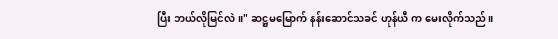ပြီး ဘယ်လိုမြင်လဲ။" ဆဋ္ဌမမြောက် နန်းဆောင်သခင် ဟုန်ယီ က မေးလိုက်သည်။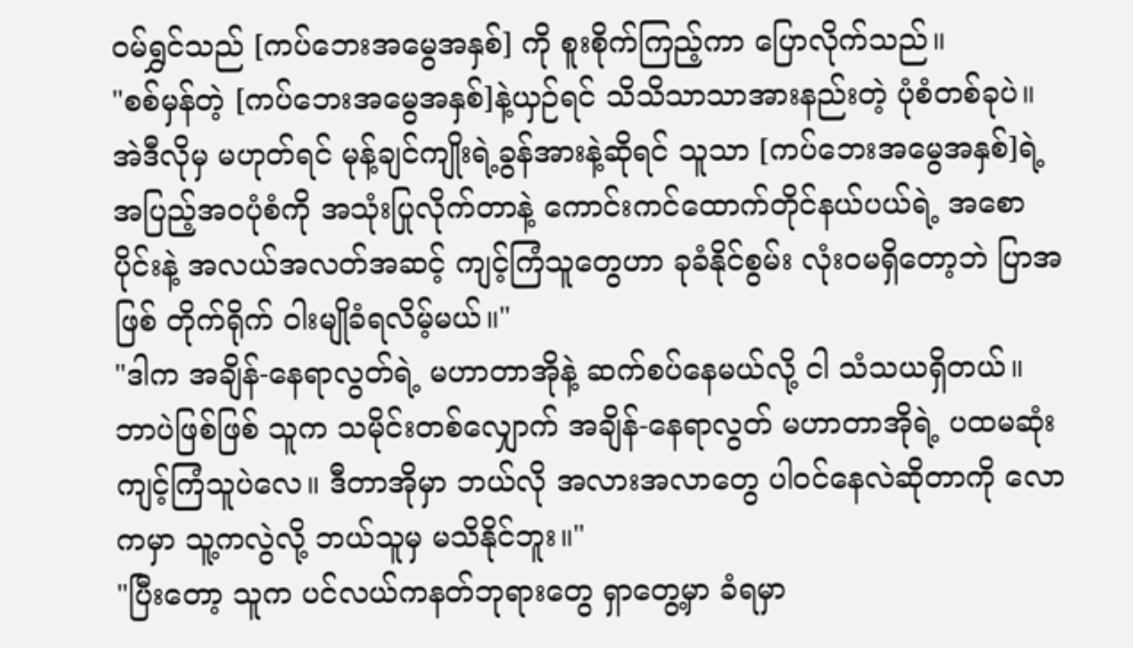ဝမ်ရွှင်သည် [ကပ်ဘေးအမွေအနှစ်] ကို စူးစိုက်ကြည့်ကာ ပြောလိုက်သည်။
"စစ်မှန်တဲ့ [ကပ်ဘေးအမွေအနှစ်]နဲ့ယှဉ်ရင် သိသိသာသာအားနည်းတဲ့ ပုံစံတစ်ခုပဲ။ အဲဒီလိုမှ မဟုတ်ရင် မုန့်ချင်ကျိုးရဲ့ခွန်အားနဲ့ဆိုရင် သူသာ [ကပ်ဘေးအမွေအနှစ်]ရဲ့ အပြည့်အဝပုံစံကို အသုံးပြုလိုက်တာနဲ့ ကောင်းကင်ထောက်တိုင်နယ်ပယ်ရဲ့ အစောပိုင်းနဲ့ အလယ်အလတ်အဆင့် ကျင့်ကြံသူတွေဟာ ခုခံနိုင်စွမ်း လုံးဝမရှိတော့ဘဲ ပြာအဖြစ် တိုက်ရိုက် ဝါးမျိုခံရလိမ့်မယ်။"
"ဒါက အချိန်-နေရာလွတ်ရဲ့ မဟာတာအိုနဲ့ ဆက်စပ်နေမယ်လို့ ငါ သံသယရှိတယ်။ ဘာပဲဖြစ်ဖြစ် သူက သမိုင်းတစ်လျှောက် အချိန်-နေရာလွတ် မဟာတာအိုရဲ့ ပထမဆုံး ကျင့်ကြံသူပဲလေ။ ဒီတာအိုမှာ ဘယ်လို အလားအလာတွေ ပါဝင်နေလဲဆိုတာကို လောကမှာ သူ့ကလွဲလို့ ဘယ်သူမှ မသိနိုင်ဘူး။"
"ပြီးတော့ သူက ပင်လယ်ကနတ်ဘုရားတွေ ရှာတွေ့မှာ ခံရမှာ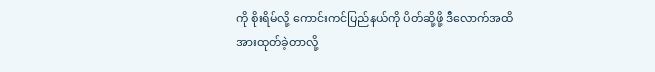ကို စိုးရိမ်လို့ ကောင်းကင်ပြည်နယ်ကို ပိတ်ဆို့ဖို့ ဒီလောက်အထိ အားထုတ်ခဲ့တာလို့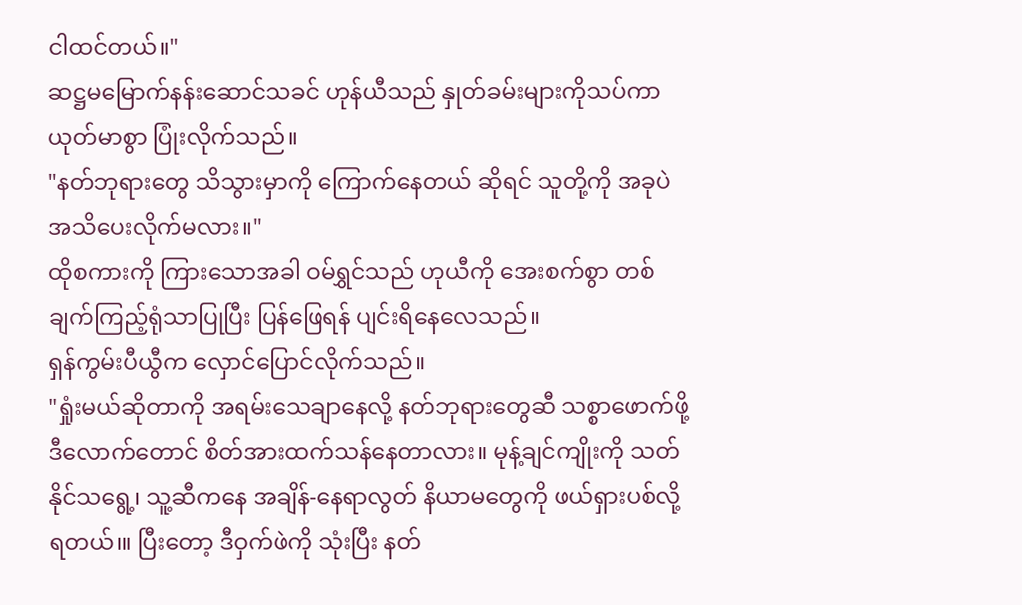ငါထင်တယ်။"
ဆဋ္ဌမမြောက်နန်းဆောင်သခင် ဟုန်ယီသည် နှုတ်ခမ်းများကိုသပ်ကာ ယုတ်မာစွာ ပြုံးလိုက်သည်။
"နတ်ဘုရားတွေ သိသွားမှာကို ကြောက်နေတယ် ဆိုရင် သူတို့ကို အခုပဲ အသိပေးလိုက်မလား။"
ထိုစကားကို ကြားသောအခါ ဝမ်ရွှင်သည် ဟုယီကို အေးစက်စွာ တစ်ချက်ကြည့်ရုံသာပြုပြီး ပြန်ဖြေရန် ပျင်းရိနေလေသည်။
ရှန်ကွမ်းပီယွီက လှောင်ပြောင်လိုက်သည်။
"ရှုံးမယ်ဆိုတာကို အရမ်းသေချာနေလို့ နတ်ဘုရားတွေဆီ သစ္စာဖောက်ဖို့ ဒီလောက်တောင် စိတ်အားထက်သန်နေတာလား။ မုန့်ချင်ကျိုးကို သတ်နိုင်သရွေ့၊ သူ့ဆီကနေ အချိန်-နေရာလွတ် နိယာမတွေကို ဖယ်ရှားပစ်လို့ရတယ်၊။ ပြီးတော့ ဒီဝှက်ဖဲကို သုံးပြီး နတ်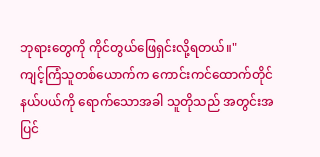ဘုရားတွေကို ကိုင်တွယ်ဖြေရှင်းလို့ရတယ်။"
ကျင့်ကြံသူတစ်ယောက်က ကောင်းကင်ထောက်တိုင်နယ်ပယ်ကို ရောက်သောအခါ သူတိုသည် အတွင်းအပြင်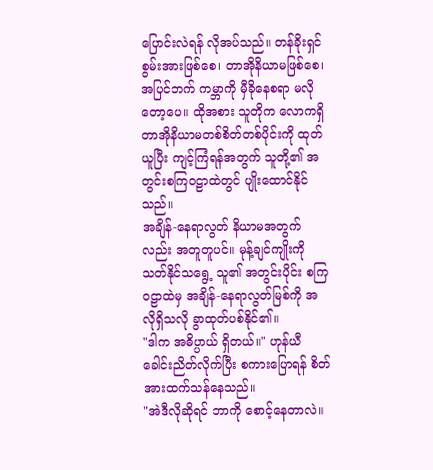ပြောင်းလဲရန် လိုအပ်သည်။ တန်ခိုးရှင်စွမ်းအားဖြစ်စေ၊ တာအိုနိယာမဖြစ်စေ၊ အပြင်ဘက် ကမ္ဘာကို မှီခိုနေစရာ မလိုတော့ပေ။ ထိုအစား သူတိုက လောကရှိ တာအိုနိယာမတစ်စိတ်တစ်ပိုင်းကို ထုတ်ယူပြီး ကျင့်ကြံရန်အတွက် သူတို့၏ အတွင်းစကြဝဠာထဲတွင် ပျိုးထောင်နိုင်သည်။
အချိန်-နေရာလွတ် နိယာမအတွက်လည်း အတူတူပင်။ မုန့်ချင်ကျိုးကို သတ်နိုင်သရွေ့ သူ၏ အတွင်းပိုင်း စကြဝဠာထဲမှ အချိန်-နေရာလွတ်မြစ်ကို အလိုရှိသလို ခွာထုတ်ပစ်နိုင်၏။
"ဒါက အဓိပ္ပာယ် ရှိတယ်။" ဟုန်ယီ ခေါင်းညိတ်လိုက်ပြီး စကားပြောရန် စိတ်အားထက်သန်နေသည်။
"အဲဒီလိုဆိုရင် ဘာကို စောင့်နေတာလဲ။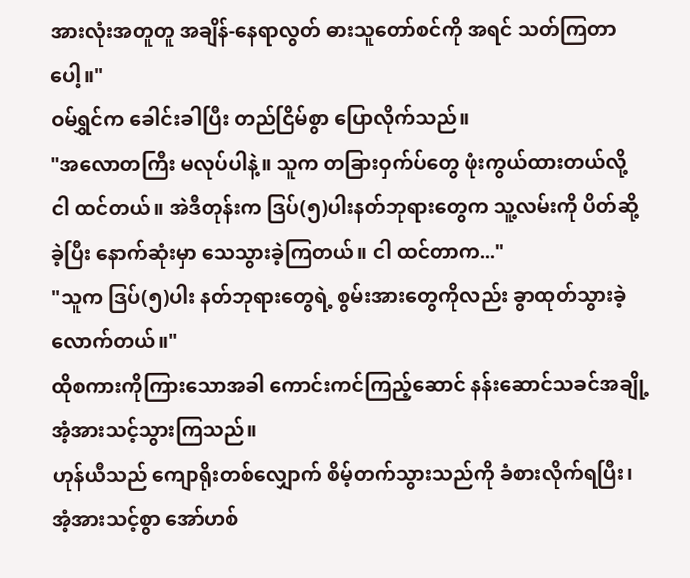အားလုံးအတူတူ အချိန်-နေရာလွတ် ဓားသူတော်စင်ကို အရင် သတ်ကြတာပေါ့။"
ဝမ်ရွှင်က ခေါင်းခါပြီး တည်ငြိမ်စွာ ပြောလိုက်သည်။
"အလောတကြီး မလုပ်ပါနဲ့။ သူက တခြားဝှက်ပ်တွေ ဖုံးကွယ်ထားတယ်လို့ ငါ ထင်တယ်။ အဲဒီတုန်းက ဒြပ်(၅)ပါးနတ်ဘုရားတွေက သူ့လမ်းကို ပိတ်ဆို့ခဲ့ပြီး နောက်ဆုံးမှာ သေသွားခဲ့ကြတယ်။ ငါ ထင်တာက..."
"သူက ဒြပ်(၅)ပါး နတ်ဘုရားတွေရဲ့ စွမ်းအားတွေကိုလည်း ခွာထုတ်သွားခဲ့လောက်တယ်။"
ထိုစကားကိုကြားသောအခါ ကောင်းကင်ကြည့်ဆောင် နန်းဆောင်သခင်အချို့ အံ့အားသင့်သွားကြသည်။
ဟုန်ယီသည် ကျောရိုးတစ်လျှောက် စိမ့်တက်သွားသည်ကို ခံစားလိုက်ရပြီး၊ အံ့အားသင့်စွာ အော်ဟစ်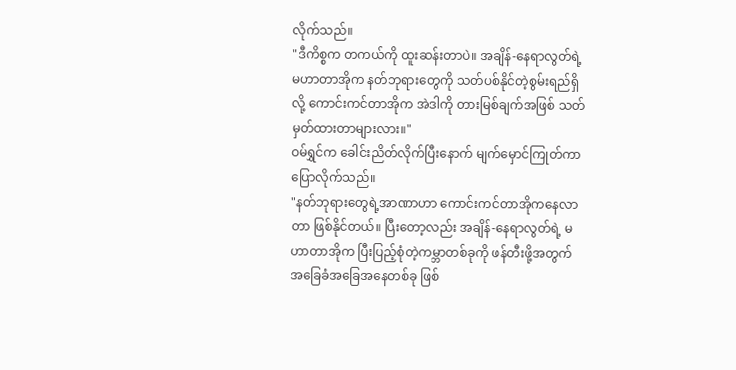လိုက်သည်။
"ဒီကိစ္စက တကယ်ကို ထူးဆန်းတာပဲ။ အချိန်-နေရာလွတ်ရဲ့ မဟာတာအိုက နတ်ဘုရားတွေကို သတ်ပစ်နိုင်တဲ့စွမ်းရည်ရှိလို့ ကောင်းကင်တာအိုက အဲဒါကို တားမြစ်ချက်အဖြစ် သတ်မှတ်ထားတာများလား။"
ဝမ်ရွှင်က ခေါင်းညိတ်လိုက်ပြီးနောက် မျက်မှောင်ကြုတ်ကာ ပြောလိုက်သည်။
"နတ်ဘုရားတွေရဲ့အာဏာဟာ ကောင်းကင်တာအိုကနေလာတာ ဖြစ်နိုင်တယ်။ ပြီးတော့လည်း အချိန်-နေရာလွတ်ရဲ့ မဟာတာအိုက ပြီးပြည့်စုံတဲ့ကမ္ဘာတစ်ခုကို ဖန်တီးဖို့အတွက် အခြေခံအခြေအနေတစ်ခု ဖြစ်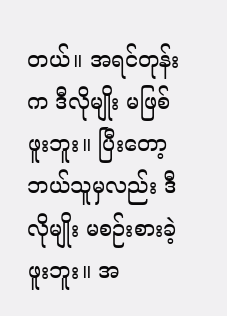တယ်။ အရင်တုန်းက ဒီလိုမျိုး မဖြစ်ဖူးဘူး။ ပြီးတော့ ဘယ်သူမှလည်း ဒီလိုမျိုး မစဉ်းစားခဲ့ဖူးဘူး။ အ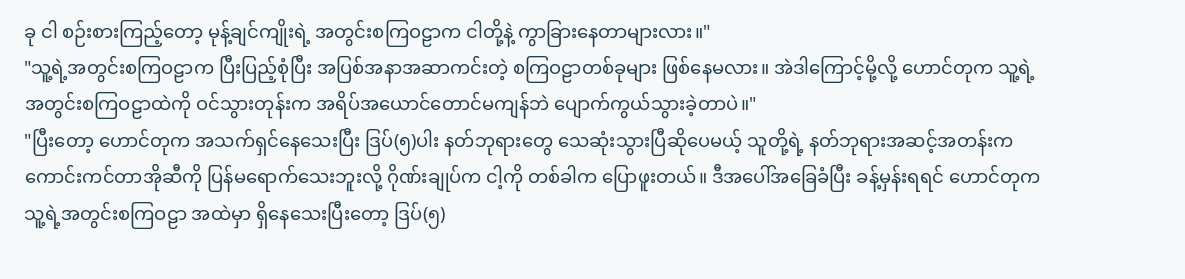ခု ငါ စဉ်းစားကြည့်တော့ မုန့်ချင်ကျိုးရဲ့ အတွင်းစကြဝဠာက ငါတို့နဲ့ ကွာခြားနေတာများလား။"
"သူ့ရဲ့အတွင်းစကြဝဠာက ပြီးပြည့်စုံပြီး အပြစ်အနာအဆာကင်းတဲ့ စကြဝဠာတစ်ခုများ ဖြစ်နေမလား။ အဲဒါကြောင့်မို့လို့ ဟောင်တုက သူ့ရဲ့ အတွင်းစကြဝဠာထဲကို ဝင်သွားတုန်းက အရိပ်အယောင်တောင်မကျန်ဘဲ ပျောက်ကွယ်သွားခဲ့တာပဲ။"
"ပြီးတော့ ဟောင်တုက အသက်ရှင်နေသေးပြီး ဒြပ်(၅)ပါး နတ်ဘုရားတွေ သေဆုံးသွားပြီဆိုပေမယ့် သူတို့ရဲ့ နတ်ဘုရားအဆင့်အတန်းက ကောင်းကင်တာအိုဆီကို ပြန်မရောက်သေးဘူးလို့ ဂိုဏ်းချုပ်က ငါ့ကို တစ်ခါက ပြောဖူးတယ်။ ဒီအပေါ်အခြေခံပြီး ခန့်မှန်းရရင် ဟောင်တုက သူ့ရဲ့အတွင်းစကြဝဠာ အထဲမှာ ရှိနေသေးပြီးတော့ ဒြပ်(၅)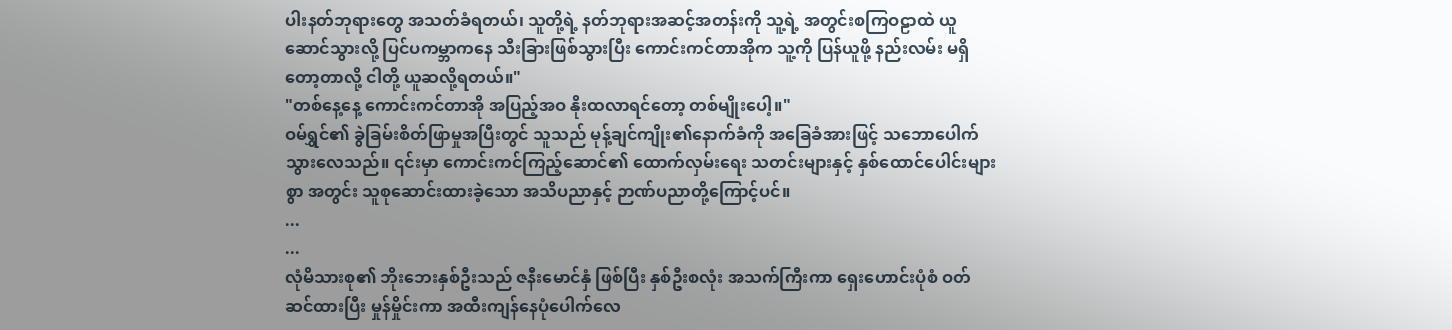ပါးနတ်ဘုရားတွေ အသတ်ခံရတယ်၊ သူတို့ရဲ့ နတ်ဘုရားအဆင့်အတန်းကို သူ့ရဲ့ အတွင်းစကြဝဠာထဲ ယူဆောင်သွားလို့ ပြင်ပကမ္ဘာကနေ သီးခြားဖြစ်သွားပြီး ကောင်းကင်တာအိုက သူ့ကို ပြန်ယူဖို့ နည်းလမ်း မရှိတော့တာလို့ ငါတို့ ယူဆလို့ရတယ်။"
"တစ်နေ့နေ့ ကောင်းကင်တာအို အပြည့်အဝ နိုးထလာရင်တော့ တစ်မျိုးပေါ့။"
ဝမ်ရွှင်၏ ခွဲခြမ်းစိတ်ဖြာမှုအပြီးတွင် သူသည် မုန့်ချင်ကျိုး၏နောက်ခံကို အခြေခံအားဖြင့် သဘောပေါက် သွားလေသည်။ ၎င်းမှာ ကောင်းကင်ကြည့်ဆောင်၏ ထောက်လှမ်းရေး သတင်းများနှင့် နှစ်ထောင်ပေါင်းများစွာ အတွင်း သူစုဆောင်းထားခဲ့သော အသိပညာနှင့် ဉာဏ်ပညာတို့ကြောင့်ပင်။
...
...
လုံမိသားစု၏ ဘိုးဘေးနှစ်ဦးသည် ဇနီးမောင်နှံ ဖြစ်ပြီး နှစ်ဦးစလုံး အသက်ကြီးကာ ရှေးဟောင်းပုံစံ ဝတ်ဆင်ထားပြီး မှုန်မှိုင်းကာ အထီးကျန်နေပုံပေါက်လေ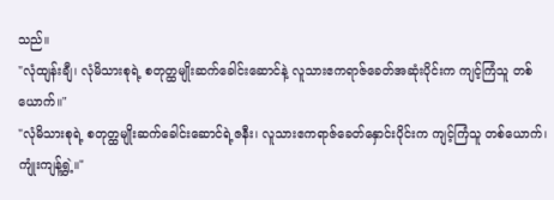သည်။
"လုံထျန်းချီ၊ လုံမိသားစုရဲ့ စတုတ္ထမျိုးဆက်ခေါင်းဆောင်နဲ့ လူသားဧကရာဇ်ခေတ်အဆုံးပိုင်းက ကျင့်ကြံသူ တစ်ယောက်။"
"လုံမိသားစုရဲ့ စတုတ္ထမျိုးဆက်ခေါင်းဆောင်ရဲ့ဇနီး၊ လူသားဧကရာဇ်ခေတ်နှောင်းပိုင်းက ကျင့်ကြံသူ တစ်ယောက်၊ ကျုံးကျန့်ရွှဲ့။"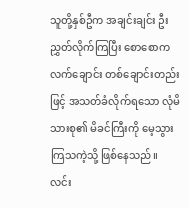သူတို့နှစ်ဦက အချင်းချင်း ဦးညွှတ်လိုက်ကြပြီး စောစောက လက်ချောင်း တစ်ချောင်းတည်းဖြင့် အသတ်ခံလိုက်ရသော လုံမိသားစု၏ မိခင်ကြီးကို မေ့သွားကြသကဲ့သို့ ဖြစ်နေသည်။
လင်း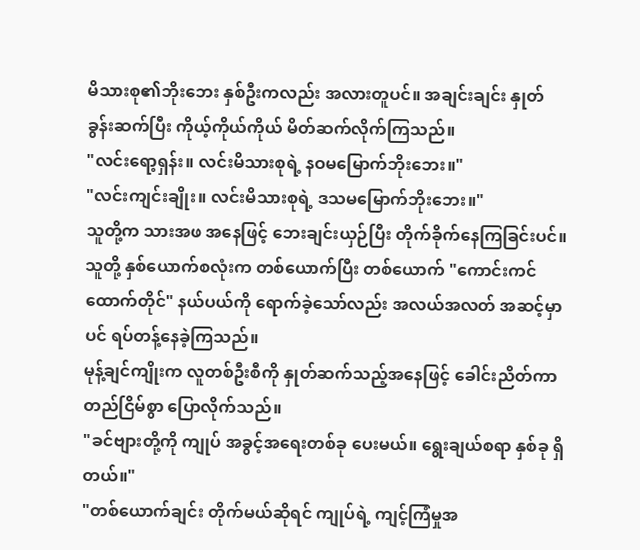မိသားစု၏ဘိုးဘေး နှစ်ဦးကလည်း အလားတူပင်။ အချင်းချင်း နှုတ်ခွန်းဆက်ပြီး ကိုယ့်ကိုယ်ကိုယ် မိတ်ဆက်လိုက်ကြသည်။
"လင်းရော့ရှန်း။ လင်းမိသားစုရဲ့ နဝမမြောက်ဘိုးဘေး။"
"လင်းကျင်းချိုး။ လင်းမိသားစုရဲ့ ဒသမမြောက်ဘိုးဘေး။"
သူတို့က သားအဖ အနေဖြင့် ဘေးချင်းယှဉ်ပြီး တိုက်ခိုက်နေကြခြင်းပင်။ သူတို့ နှစ်ယောက်စလုံးက တစ်ယောက်ပြီး တစ်ယောက် "ကောင်းကင်ထောက်တိုင်" နယ်ပယ်ကို ရောက်ခဲ့သော်လည်း အလယ်အလတ် အဆင့်မှာပင် ရပ်တန့်နေခဲ့ကြသည်။
မုန့်ချင်ကျိုးက လူတစ်ဦးစီကို နှုတ်ဆက်သည့်အနေဖြင့် ခေါင်းညိတ်ကာ တည်ငြိမ်စွာ ပြောလိုက်သည်။
"ခင်ဗျားတို့ကို ကျုပ် အခွင့်အရေးတစ်ခု ပေးမယ်။ ရွေးချယ်စရာ နှစ်ခု ရှိတယ်။"
"တစ်ယောက်ချင်း တိုက်မယ်ဆိုရင် ကျုပ်ရဲ့ ကျင့်ကြံမှုအ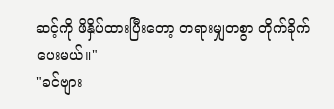ဆင့်ကို ဖိနှိပ်ထားပြီးတော့ တရားမျှတစွာ တိုက်ခိုက်ပေးမယ်။"
"ခင်ဗျား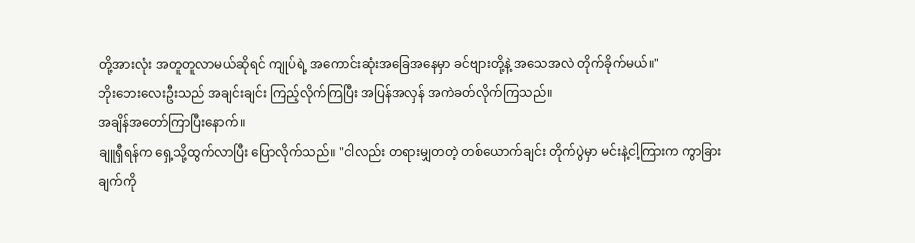တို့အားလုံး အတူတူလာမယ်ဆိုရင် ကျုပ်ရဲ့ အကောင်းဆုံးအခြေအနေမှာ ခင်ဗျားတို့နဲ့ အသေအလဲ တိုက်ခိုက်မယ်။"
ဘိုးဘေးလေးဦးသည် အချင်းချင်း ကြည့်လိုက်ကြပြီး အပြန်အလှန် အကဲခတ်လိုက်ကြသည်။
အချိန်အတော်ကြာပြီးနောက်။
ချူရှီရန်က ရှေ့သို့ထွက်လာပြီး ပြောလိုက်သည်။ "ငါလည်း တရားမျှတတဲ့ တစ်ယောက်ချင်း တိုက်ပွဲမှာ မင်းနဲ့ငါ့ကြားက ကွာခြားချက်ကို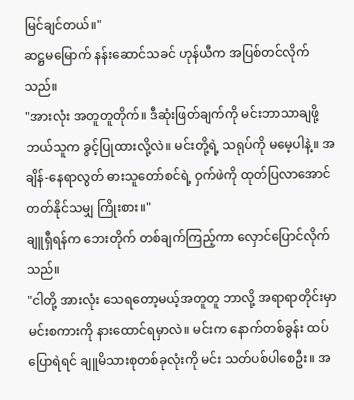မြင်ချင်တယ်။"
ဆဋ္ဌမမြောက် နန်းဆောင်သခင် ဟုန်ယီက အပြစ်တင်လိုက်သည်။
"အားလုံး အတူတူတိုက်။ ဒီဆုံးဖြတ်ချက်ကို မင်းဘာသာချဖို့ ဘယ်သူက ခွင့်ပြုထားလို့လဲ။ မင်းတို့ရဲ့ သရုပ်ကို မမေ့ပါနဲ့။ အချိန်-နေရာလွတ် ဓားသူတော်စင်ရဲ့ ဝှက်ဖဲကို ထုတ်ပြလာအောင် တတ်နိုင်သမျှ ကြိုးစား။"
ချူရှီရန်က ဘေးတိုက် တစ်ချက်ကြည့်ကာ လှောင်ပြောင်လိုက်သည်။
"ငါတို့ အားလုံး သေရတော့မယ့်အတူတူ ဘာလို့ အရာရာတိုင်းမှာ မင်းစကားကို နားထောင်ရမှာလဲ။ မင်းက နောက်တစ်ခွန်း ထပ်ပြောရဲရင် ချူမိသားစုတစ်ခုလုံးကို မင်း သတ်ပစ်ပါစေဦး။ အ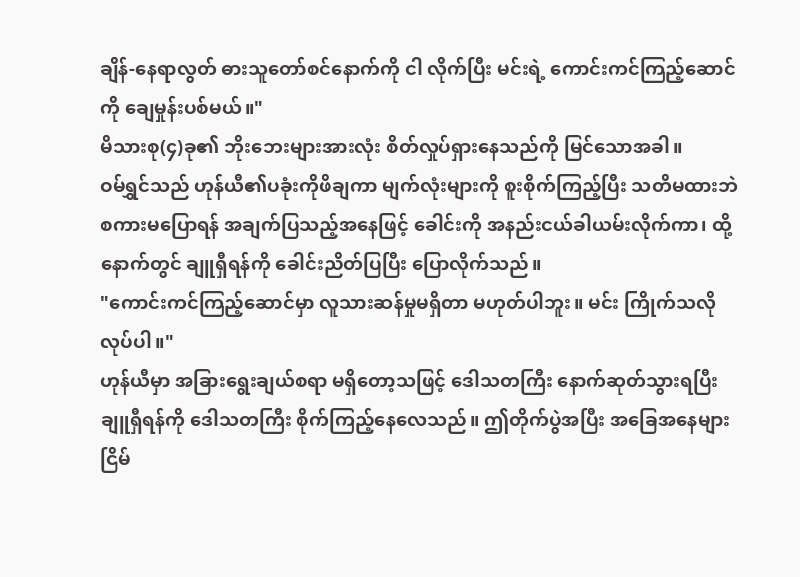ချိန်-နေရာလွတ် ဓားသူတော်စင်နောက်ကို ငါ လိုက်ပြီး မင်းရဲ့ ကောင်းကင်ကြည့်ဆောင်ကို ချေမှုန်းပစ်မယ်။"
မိသားစု(၄)ခု၏ ဘိုးဘေးများအားလုံး စိတ်လှုပ်ရှားနေသည်ကို မြင်သောအခါ။
ဝမ်ရွှင်သည် ဟုန်ယီ၏ပခုံးကိုဖိချကာ မျက်လုံးများကို စူးစိုက်ကြည့်ပြီး သတိမထားဘဲ စကားမပြောရန် အချက်ပြသည့်အနေဖြင့် ခေါင်းကို အနည်းငယ်ခါယမ်းလိုက်ကာ၊ ထို့နောက်တွင် ချူရှီရန်ကို ခေါင်းညိတ်ပြပြီး ပြောလိုက်သည်။
"ကောင်းကင်ကြည့်ဆောင်မှာ လူသားဆန်မှုမရှိတာ မဟုတ်ပါဘူး။ မင်း ကြိုက်သလို လုပ်ပါ။"
ဟုန်ယီမှာ အခြားရွေးချယ်စရာ မရှိတော့သဖြင့် ဒေါသတကြီး နောက်ဆုတ်သွားရပြီး ချူရှီရန်ကို ဒေါသတကြီး စိုက်ကြည့်နေလေသည်။ ဤတိုက်ပွဲအပြီး အခြေအနေများ ငြိမ်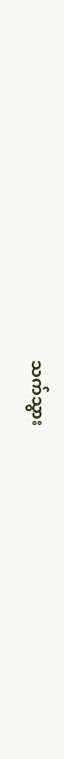သက်သွား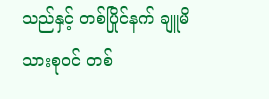သည်နှင့် တစ်ပြိုင်နက် ချူမိသားစုဝင် တစ်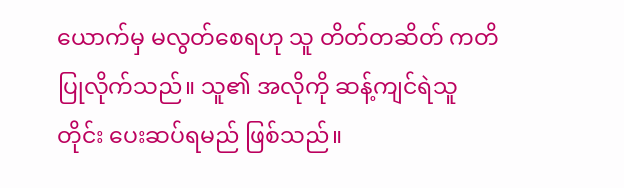ယောက်မှ မလွတ်စေရဟု သူ တိတ်တဆိတ် ကတိပြုလိုက်သည်။ သူ၏ အလိုကို ဆန့်ကျင်ရဲသူတိုင်း ပေးဆပ်ရမည် ဖြစ်သည်။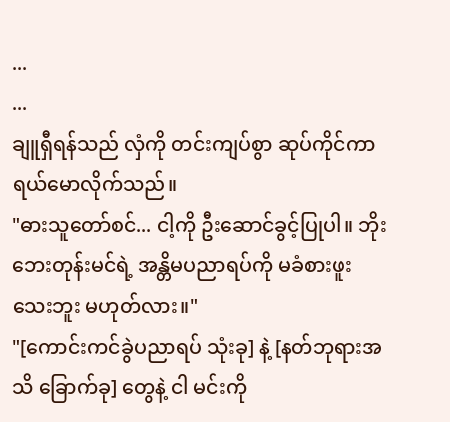...
...
ချူရှီရန်သည် လှံကို တင်းကျပ်စွာ ဆုပ်ကိုင်ကာ ရယ်မောလိုက်သည်။
"ဓားသူတော်စင်... ငါ့ကို ဦးဆောင်ခွင့်ပြုပါ။ ဘိုးဘေးတုန်းမင်ရဲ့ အန္တိမပညာရပ်ကို မခံစားဖူးသေးဘူး မဟုတ်လား။"
"[ကောင်းကင်ခွဲပညာရပ် သုံးခု] နဲ့ [နတ်ဘုရားအသိ ခြောက်ခု] တွေနဲ့ ငါ မင်းကို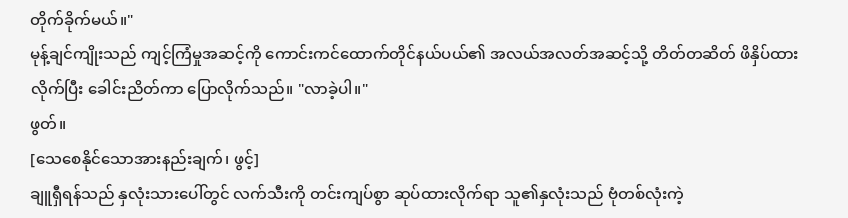တိုက်ခိုက်မယ်။"
မုန့်ချင်ကျိုးသည် ကျင့်ကြံမှုအဆင့်ကို ကောင်းကင်ထောက်တိုင်နယ်ပယ်၏ အလယ်အလတ်အဆင့်သို့ တိတ်တဆိတ် ဖိနှိပ်ထားလိုက်ပြီး ခေါင်းညိတ်ကာ ပြောလိုက်သည်။ "လာခဲ့ပါ။"
ဖွတ်။
[သေစေနိုင်သောအားနည်းချက်၊ ဖွင့်]
ချူရှီရန်သည် နှလုံးသားပေါ်တွင် လက်သီးကို တင်းကျပ်စွာ ဆုပ်ထားလိုက်ရာ သူ၏နှလုံးသည် ဗုံတစ်လုံးကဲ့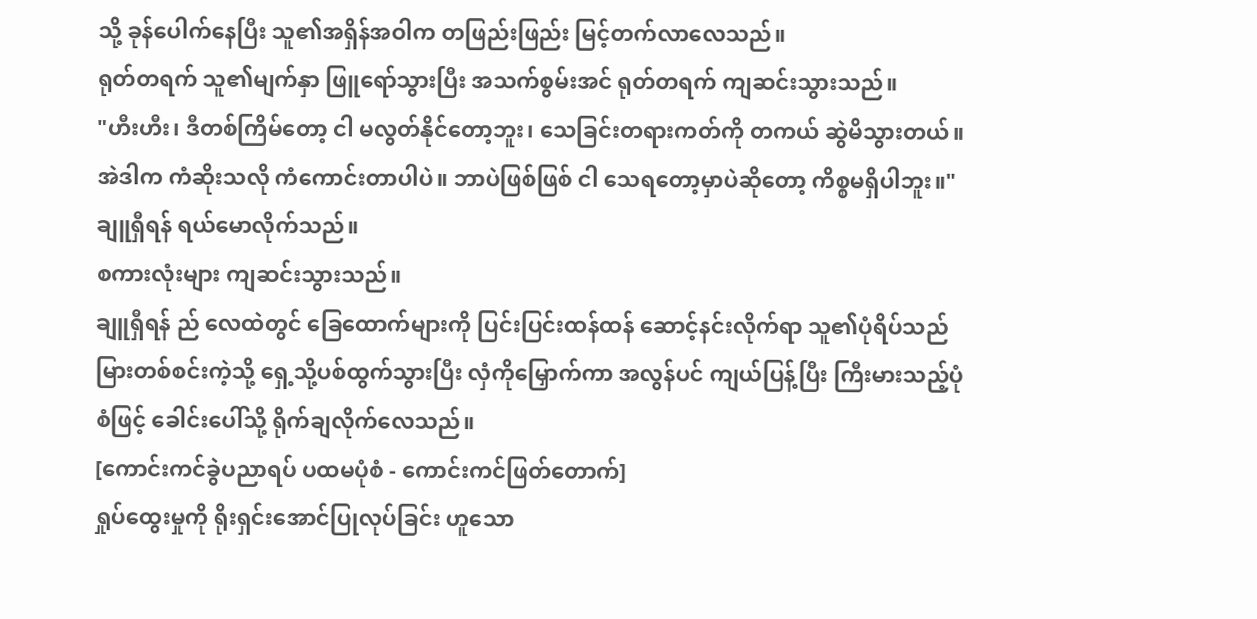သို့ ခုန်ပေါက်နေပြီး သူ၏အရှိန်အဝါက တဖြည်းဖြည်း မြင့်တက်လာလေသည်။
ရုတ်တရက် သူ၏မျက်နှာ ဖြူရော်သွားပြီး အသက်စွမ်းအင် ရုတ်တရက် ကျဆင်းသွားသည်။
"ဟီးဟီး၊ ဒီတစ်ကြိမ်တော့ ငါ မလွတ်နိုင်တော့ဘူး၊ သေခြင်းတရားကတ်ကို တကယ် ဆွဲမိသွားတယ်။ အဲဒါက ကံဆိုးသလို ကံကောင်းတာပါပဲ။ ဘာပဲဖြစ်ဖြစ် ငါ သေရတော့မှာပဲဆိုတော့ ကိစ္စမရှိပါဘူး။" ချူရှီရန် ရယ်မောလိုက်သည်။
စကားလုံးများ ကျဆင်းသွားသည်။
ချူရှီရန် ည် လေထဲတွင် ခြေထောက်များကို ပြင်းပြင်းထန်ထန် ဆောင့်နင်းလိုက်ရာ သူ၏ပုံရိပ်သည် မြားတစ်စင်းကဲ့သို့ ရှေ့သို့ပစ်ထွက်သွားပြီး လှံကိုမြှောက်ကာ အလွန်ပင် ကျယ်ပြန့်ပြီး ကြီးမားသည့်ပုံစံဖြင့် ခေါင်းပေါ်သို့ ရိုက်ချလိုက်လေသည်။
[ကောင်းကင်ခွဲပညာရပ် ပထမပုံစံ - ကောင်းကင်ဖြတ်တောက်]
ရှုပ်ထွေးမှုကို ရိုးရှင်းအောင်ပြုလုပ်ခြင်း ဟူသော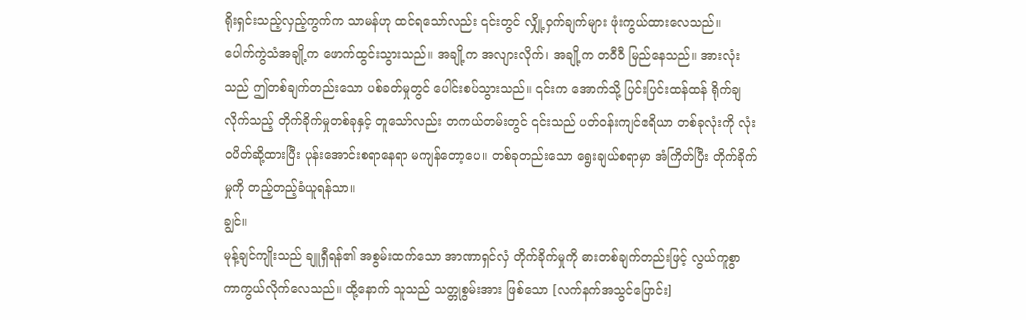ရိုးရှင်းသည့်လှည့်ကွက်က သာမန်ဟု ထင်ရသော်လည်း ၎င်းတွင် လျှို့ဝှက်ချက်များ ဖုံးကွယ်ထားလေသည်။
ပေါက်ကွဲသံအချို့က ဖောက်ထွင်းသွားသည်။ အချို့က အလျားလိုက်၊ အချို့က တဝီဝီ မြည်နေသည်။ အားလုံးသည် ဤတစ်ချက်တည်းသော ပစ်ခတ်မှုတွင် ပေါင်းစပ်သွားသည်။ ၎င်းက အောက်သို့ ပြင်းပြင်းထန်ထန် ရိုက်ချလိုက်သည့် တိုက်ခိုက်မှုတစ်ခုနှင့် တူသော်လည်း တကယ်တမ်းတွင် ၎င်းသည် ပတ်ဝန်းကျင်ဧရိယာ တစ်ခုလုံးကို လုံးဝပိတ်ဆို့ထားပြီး ပုန်းအောင်းစရာနေရာ မကျန်တော့ပေ။ တစ်ခုတည်းသော ရွေးချယ်စရာမှာ အံကြိတ်ပြီး တိုက်ခိုက်မှုကို တည့်တည့်ခံယူရန်သာ။
ချွင်။
မုန့်ချင်ကျိုးသည် ချူရှီရန်၏ အစွမ်းထက်သော အာဏာရှင်လှံ တိုက်ခိုက်မှုကို ဓားတစ်ချက်တည်းဖြင့် လွယ်ကူစွာ ကာကွယ်လိုက်လေသည်။ ထို့နောက် သူသည် သတ္တုစွမ်းအား ဖြစ်သော [လက်နက်အသွင်ပြောင်း]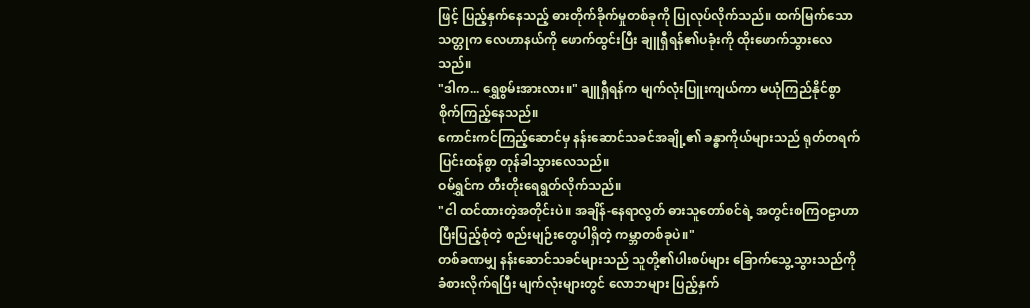ဖြင့် ပြည့်နှက်နေသည့် ဓားတိုက်ခိုက်မှုတစ်ခုကို ပြုလုပ်လိုက်သည်။ ထက်မြက်သော သတ္တုက လေဟာနယ်ကို ဖောက်ထွင်းပြီး ချူရှီရန်၏ပခုံးကို ထိုးဖောက်သွားလေသည်။
"ဒါက... ရွှေစွမ်းအားလား။" ချူရှီရန်က မျက်လုံးပြူးကျယ်ကာ မယုံကြည်နိုင်စွာ စိုက်ကြည့်နေသည်။
ကောင်းကင်ကြည့်ဆောင်မှ နန်းဆောင်သခင်အချို့၏ ခန္ဓာကိုယ်များသည် ရုတ်တရက် ပြင်းထန်စွာ တုန်ခါသွားလေသည်။
ဝမ်ရွှင်က တီးတိုးရေရွတ်လိုက်သည်။
"ငါ ထင်ထားတဲ့အတိုင်းပဲ။ အချိန်-နေရာလွတ် ဓားသူတော်စင်ရဲ့ အတွင်းစကြဝဠာဟာ ပြီးပြည့်စုံတဲ့ စည်းမျဉ်းတွေပါရှိတဲ့ ကမ္ဘာတစ်ခုပဲ။"
တစ်ခဏမျှ နန်းဆောင်သခင်များသည် သူတို့၏ပါးစပ်များ ခြောက်သွေ့သွားသည်ကို ခံစားလိုက်ရပြီး မျက်လုံးများတွင် လောဘများ ပြည့်နှက်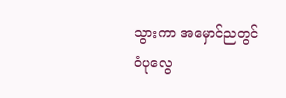သွားကာ အမှောင်ညတွင် ဝံပုလွေ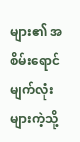များ၏ အစိမ်းရောင်မျက်လုံးများကဲ့သို့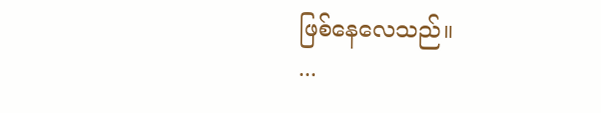ဖြစ်နေလေသည်။
...